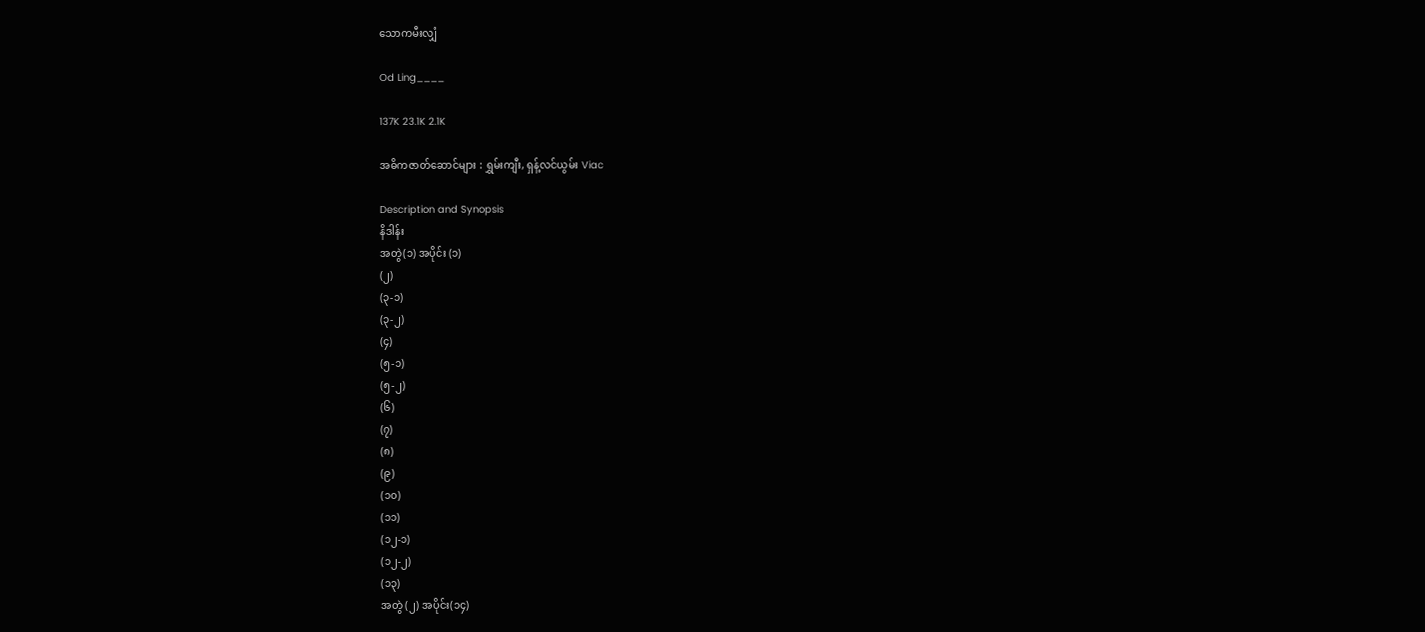သောကမီးလျှံ

Od Ling____

137K 23.1K 2.1K

အဓိကဇာတ်ဆောင်များ : ရွှမ်းကျီး, ရှန့်လင်ယွမ်း Viac

Description and Synopsis
နိဒါန်း
အတွဲ(၁) အပိုင်း (၁)
(၂)
(၃-၁)
(၃-၂)
(၄)
(၅-၁)
(၅-၂)
(၆)
(၇)
(၈)
(၉)
(၁၀)
(၁၁)
(၁၂-၁)
(၁၂-၂)
(၁၃)
အတွဲ (၂) အပိုင်း(၁၄)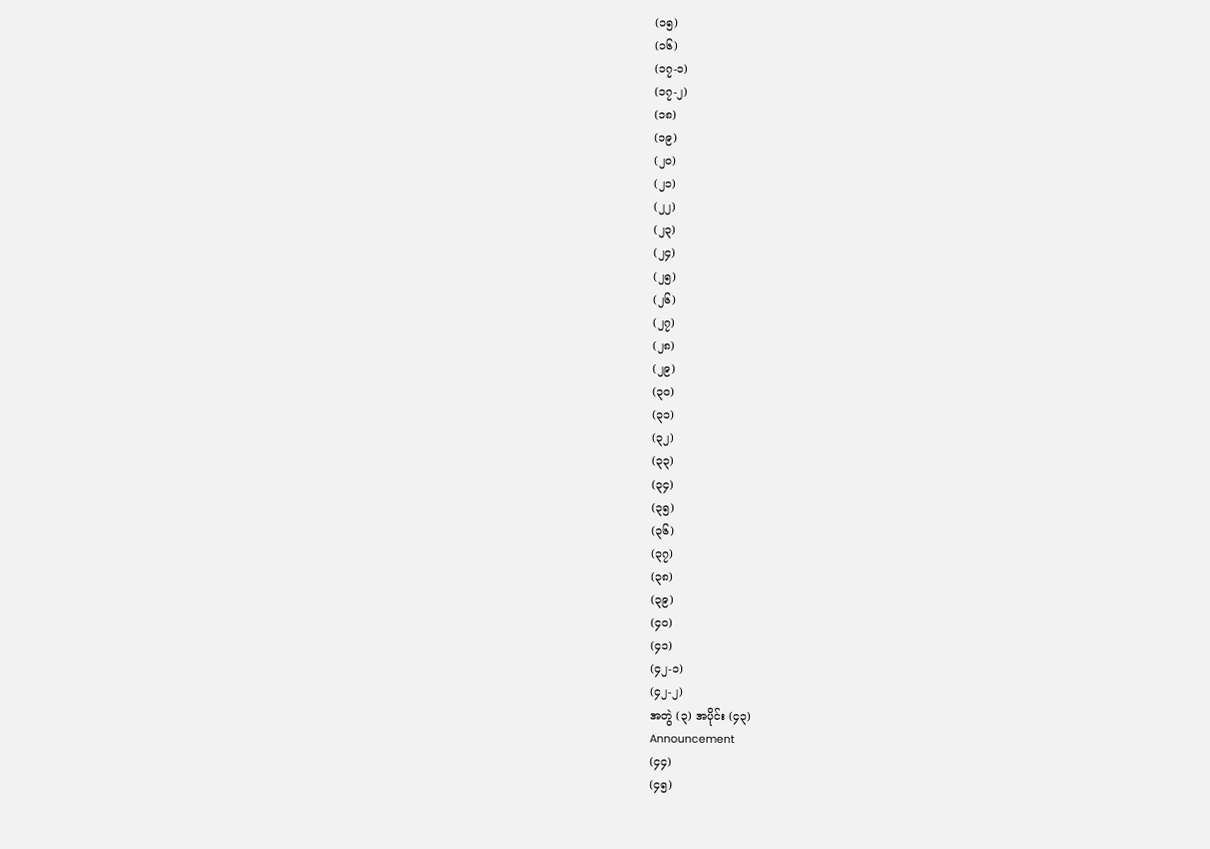(၁၅)
(၁၆)
(၁၇-၁)
(၁၇-၂)
(၁၈)
(၁၉)
(၂၀)
(၂၁)
(၂၂)
(၂၃)
(၂၄)
(၂၅)
(၂၆)
(၂၇)
(၂၈)
(၂၉)
(၃၀)
(၃၁)
(၃၂)
(၃၃)
(၃၄)
(၃၅)
(၃၆)
(၃၇)
(၃၈)
(၃၉)
(၄၀)
(၄၁)
(၄၂-၁)
(၄၂-၂)
အတွဲ (၃) အပိုင်း (၄၃)
Announcement
(၄၄)
(၄၅)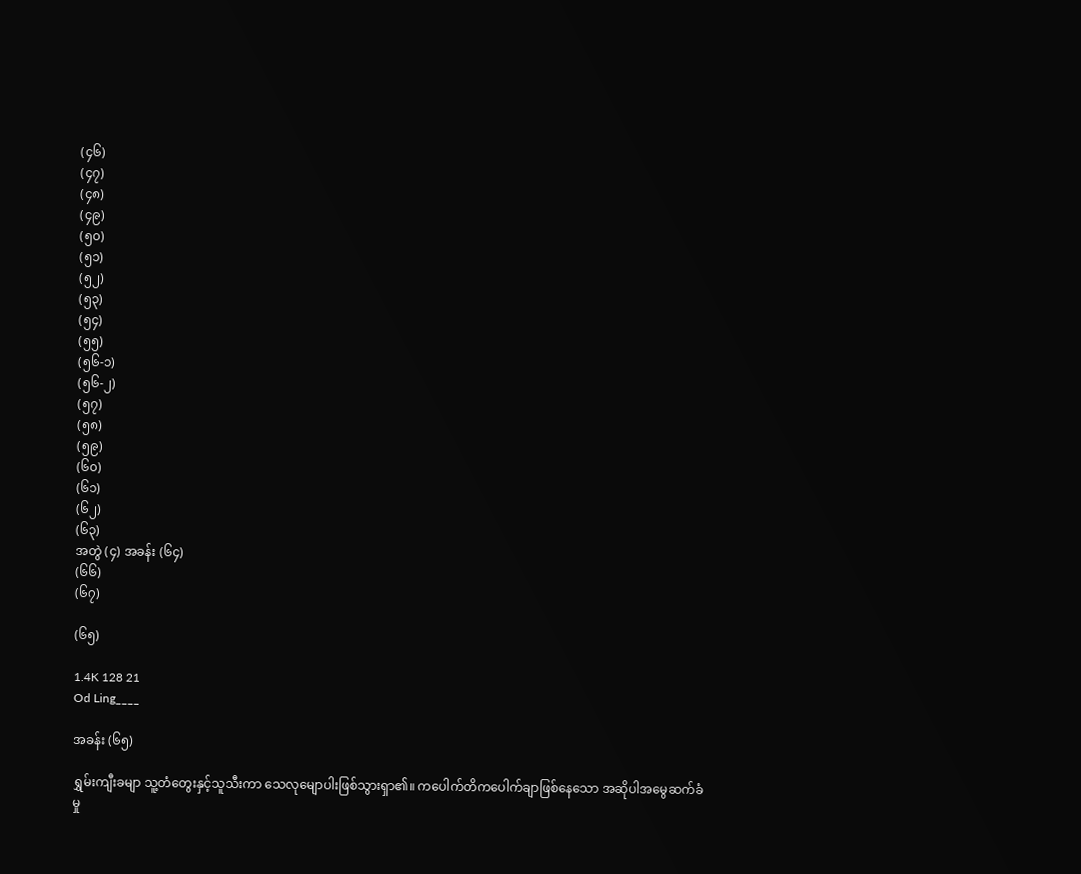(၄၆)
(၄၇)
(၄၈)
(၄၉)
(၅၀)
(၅၁)
(၅၂)
(၅၃)
(၅၄)
(၅၅)
(၅၆-၁)
(၅၆-၂)
(၅၇)
(၅၈)
(၅၉)
(၆၀)
(၆၁)
(၆၂)
(၆၃)
အတွဲ (၄) အခန်း (၆၄)
(၆၆)
(၆၇)

(၆၅)

1.4K 128 21
Od Ling____

အခန်း (၆၅)

ရွှမ်းကျီးခမျာ သူ့တံတွေးနှင့်သူသီးကာ သေလုမျောပါးဖြစ်သွားရှာ၏။ ကပေါက်တိကပေါက်ချာဖြစ်နေသော အဆိုပါအမွေဆက်ခံမှု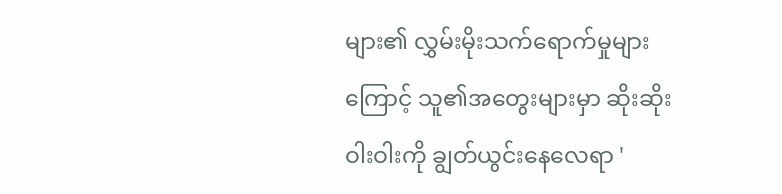များ၏ လွှမ်းမိုးသက်ရောက်မှုများကြောင့် သူ၏အတွေးများမှာ ဆိုးဆိုးဝါးဝါးကို ချွတ်ယွင်းနေလေရာ '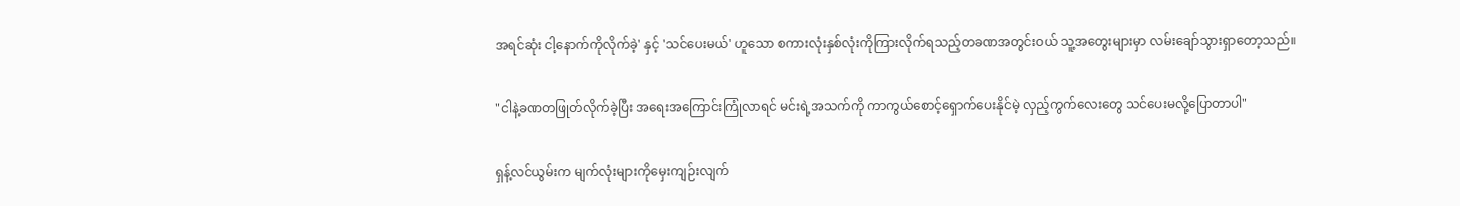အရင်ဆုံး ငါ့နောက်ကိုလိုက်ခဲ့' နှင့် 'သင်ပေးမယ်' ဟူသော စကားလုံးနှစ်လုံးကိုကြားလိုက်ရသည့်တခဏအတွင်းဝယ် သူ့အတွေးများမှာ လမ်းချော်သွားရှာတော့သည်။

"ငါနဲ့ခဏတဖြုတ်လိုက်ခဲ့ပြီး အရေးအကြောင်းကြုံလာရင် မင်းရဲ့အသက်ကို ကာကွယ်စောင့်ရှောက်ပေးနိုင်မဲ့ လှည့်ကွက်လေးတွေ သင်ပေးမလို့ပြောတာပါ"

ရှန့်လင်ယွမ်းက မျက်လုံးများကိုမှေးကျဉ်းလျက်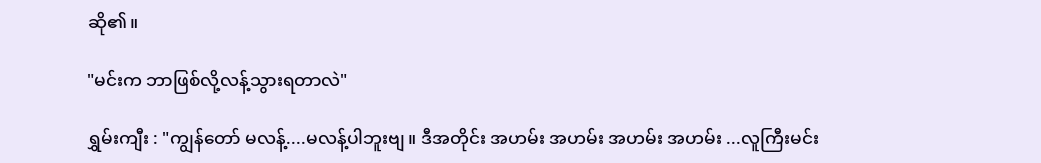ဆို၏။

"မင်းက ဘာဖြစ်လို့လန့်သွားရတာလဲ"

ရွှမ်းကျီး : "ကျွန်တော် မလန့်....မလန့်ပါဘူးဗျ။ ဒီအတိုင်း အဟမ်း အဟမ်း အဟမ်း အဟမ်း ...လူကြီးမင်း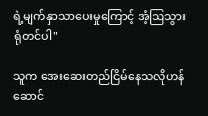ရဲ့မျက်နှာသာပေးမှုကြောင့် အံ့ဩသွားရုံတင်ပါ"

သူက အေးဆေးတည်ငြိမ်နေသလိုဟန်ဆောင်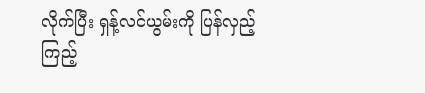လိုက်ပြီး ရှန့်လင်ယွမ်းကို ပြန်လှည့်ကြည့်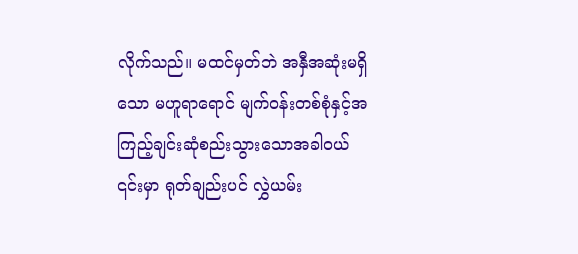လိုက်သည်။ မထင်မှတ်ဘဲ အနှီအဆုံးမရှိသော မဟူရာရောင် မျက်ဝန်းတစ်စုံနှင့်အကြည့်ချင်းဆုံစည်းသွားသောအခါဝယ် ၎င်းမှာ ရုတ်ချည်းပင် လွှဲယမ်း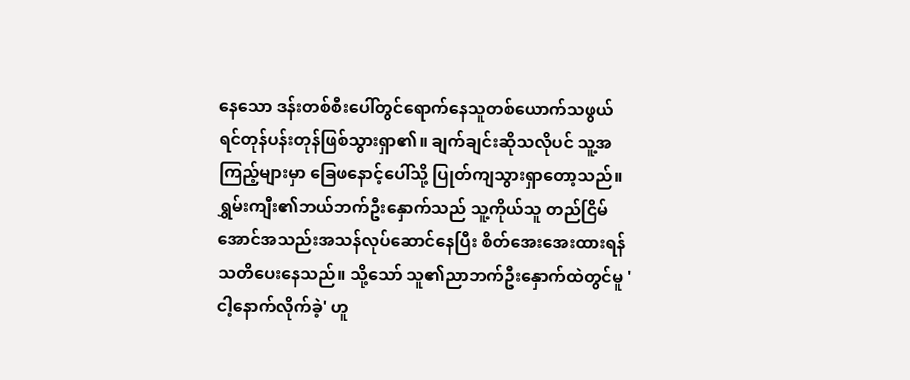နေသော ဒန်းတစ်စီးပေါ်တွင်ရောက်နေသူတစ်ယောက်သဖွယ် ရင်တုန်ပန်းတုန်ဖြစ်သွားရှာ၏။ ချက်ချင်းဆိုသလိုပင် သူ့အကြည့်များမှာ ခြေဖနောင့်ပေါ်သို့ ပြုတ်ကျသွားရှာတော့သည်။ ရွှမ်းကျီး၏ဘယ်ဘက်ဦးနှောက်သည် သူ့ကိုယ်သူ တည်ငြိမ်အောင်အသည်းအသန်လုပ်ဆောင်နေပြီး စိတ်အေးအေးထားရန် သတိပေးနေသည်။ သို့သော် သူ၏ညာဘက်ဦးနှောက်ထဲတွင်မူ 'ငါ့နောက်လိုက်ခဲ့' ဟူ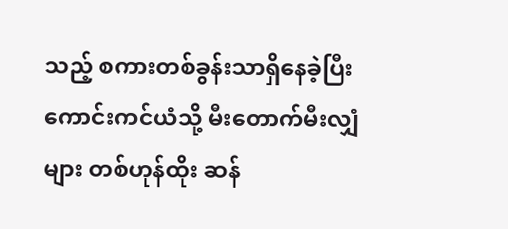သည့် စကားတစ်ခွန်းသာရှိနေခဲ့ပြီး ကောင်းကင်ယံသို့ မီးတောက်မီးလျှံများ တစ်ဟုန်ထိုး ဆန်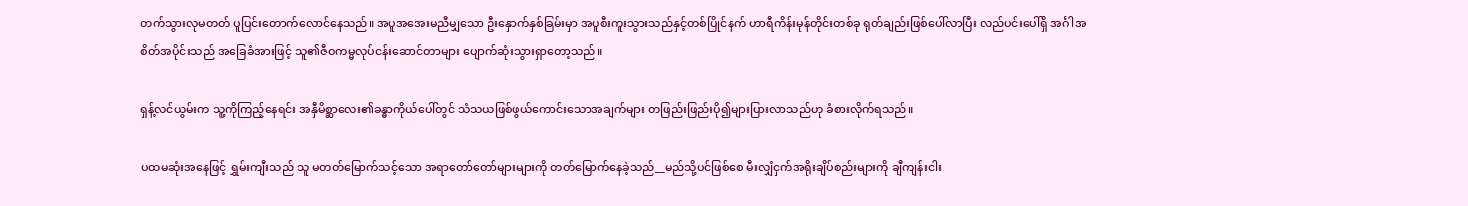တက်သွားလုမတတ် ပူပြင်းတောက်လောင်နေသည်။ အပူအအေးမညီမျှသော ဦးနှောက်နှစ်ခြမ်းမှာ အပူစီးကူးသွားသည်နှင့်တစ်ပြိုင်နက် ဟာရီကိန်းမုန်တိုင်းတစ်ခု ရုတ်ချည်းဖြစ်ပေါ်လာပြီး လည်ပင်းပေါ်ရှိ အင်္ဂါအစိတ်အပိုင်းသည် အခြေခံအားဖြင့် သူ၏ဇီဝကမ္မလုပ်ငန်းဆောင်တာများ ပျောက်ဆုံးသွားရှာတော့သည်။

ရှန့်လင်ယွမ်းက သူ့ကိုကြည့်နေရင်း အနှီမိစ္ဆာလေး၏ခန္ဓာကိုယ်ပေါ်တွင် သံသယဖြစ်ဖွယ်ကောင်းသောအချက်များ တဖြည်းဖြည်းပို၍များပြားလာသည်ဟု ခံစားလိုက်ရသည်။

ပထမဆုံးအနေဖြင့် ရွှမ်းကျီးသည် သူ မတတ်မြောက်သင့်သော အရာတော်တော်များများကို တတ်မြောက်နေခဲ့သည်__မည်သို့ပင်ဖြစ်စေ မီးလျှံငှက်အရိုးချိပ်စည်းများကို ချီကျန်းငါး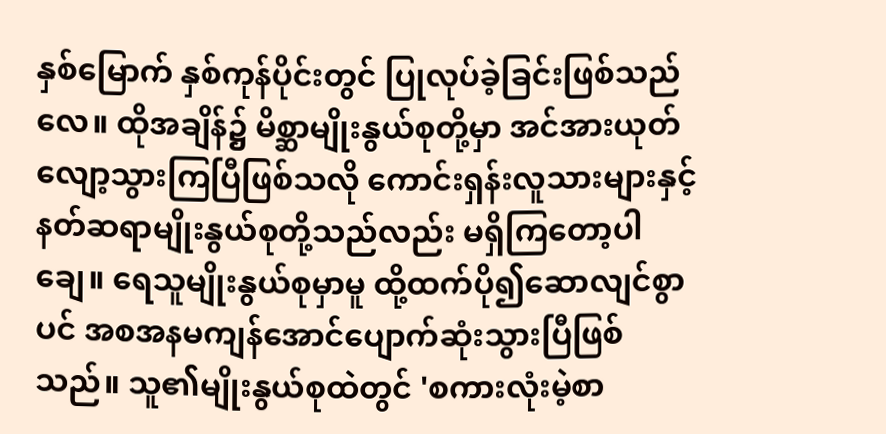နှစ်မြောက် နှစ်ကုန်ပိုင်းတွင် ပြုလုပ်ခဲ့ခြင်းဖြစ်သည်လေ။ ထိုအချိန်၌ မိစ္ဆာမျိုးနွယ်စုတို့မှာ အင်အားယုတ်လျော့သွားကြပြီဖြစ်သလို ကောင်းရှန်းလူသားများနှင့် နတ်ဆရာမျိုးနွယ်စုတို့သည်လည်း မရှိကြတော့ပါချေ။ ရေသူမျိုးနွယ်စုမှာမူ ထို့ထက်ပို၍ဆောလျင်စွာပင် အစအနမကျန်အောင်ပျောက်ဆုံးသွားပြီဖြစ်သည်။ သူ၏မျိုးနွယ်စုထဲတွင် 'စကားလုံးမဲ့စာ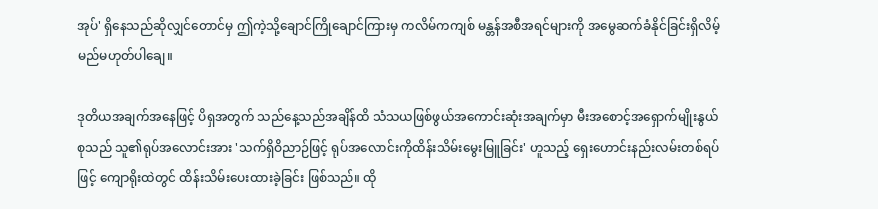အုပ်' ရှိနေသည်ဆိုလျှင်တောင်မှ ဤကဲ့သို့ချောင်ကြိုချောင်ကြားမှ ကလိမ်ကကျစ် မန္တန်အစီအရင်များကို အမွေဆက်ခံနိုင်ခြင်းရှိလိမ့်မည်မဟုတ်ပါချေ။

ဒုတိယအချက်အနေဖြင့် ပိရှအတွက် သည်နေ့သည်အချိန်ထိ သံသယဖြစ်ဖွယ်အကောင်းဆုံးအချက်မှာ မီးအစောင့်အရှောက်မျိုးနွယ်စုသည် သူ၏ရုပ်အလောင်းအား 'သက်ရှိဝိညာဉ်ဖြင့် ရုပ်အလောင်းကိုထိန်းသိမ်းမွေးမြူခြင်း' ဟူသည့် ရှေးဟောင်းနည်းလမ်းတစ်ရပ်ဖြင့် ကျောရိုးထဲတွင် ထိန်းသိမ်းပေးထားခဲ့ခြင်း ဖြစ်သည်။ ထို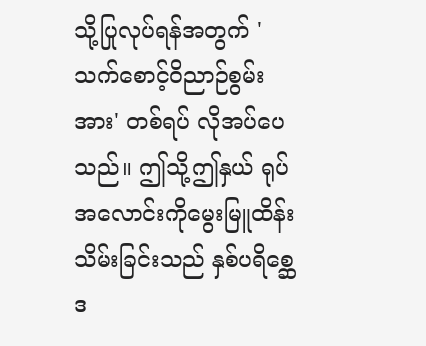သို့ပြုလုပ်ရန်အတွက် 'သက်စောင့်ဝိညာဉ်စွမ်းအား' တစ်ရပ် လိုအပ်ပေသည်။ ဤသို့ဤနှယ် ရုပ်အလောင်းကိုမွေးမြူထိန်းသိမ်းခြင်းသည် နှစ်ပရိစ္ဆေဒ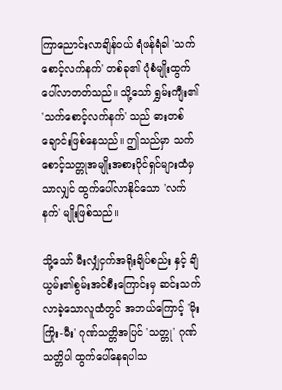ကြာညောင်းလာချိန်ဝယ် ရံဖန်ရံခါ 'သက်စောင့်လက်နက်' တစ်ခု၏ ပုံစံမျိုးထွက်ပေါ်လာတတ်သည်။ သို့သော် ရွှမ်းကျီး၏ 'သက်စောင့်လက်နက်' သည် ဓားတစ်ချောင်းဖြစ်နေသည်။ ဤသည်မှာ သက်စောင့်သတ္တုအမျိုးအစားပိုင်ရှင်များထံမှ သာလျှင် ထွက်ပေါ်လာနိုင်သော 'လက်နက်' မျိုးဖြစ်သည်။

သို့သော် မီးလျှံငှက်အရိုးချိပ်စည်း နှင့် ချိယွမ်း၏စွမ်းအင်စီးကြောင်းမှ ဆင်းသက်လာခဲ့သောလူထံတွင် အဘယ်ကြောင့် 'မိုးကြိုး-မီး' ဂုဏ်သတ္တိအပြင် 'သတ္တု' ဂုဏ်သတ္တိပါ ထွက်ပေါ်နေရပါသ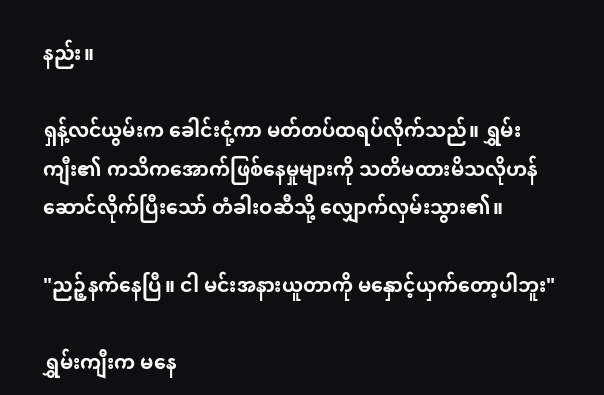နည်း။

ရှန့်လင်ယွမ်းက ခေါင်းငုံ့ကာ မတ်တပ်ထရပ်လိုက်သည်။ ရွှမ်းကျီး၏ ကသိကအောက်ဖြစ်နေမှုများကို သတိမထားမိသလိုဟန်ဆောင်လိုက်ပြီးသော် တံခါးဝဆီသို့ လျှောက်လှမ်းသွား၏။

"ညဉ့်နက်နေပြီ။ ငါ မင်းအနားယူတာကို မနှောင့်ယှက်တော့ပါဘူး"

ရွှမ်းကျီးက မနေ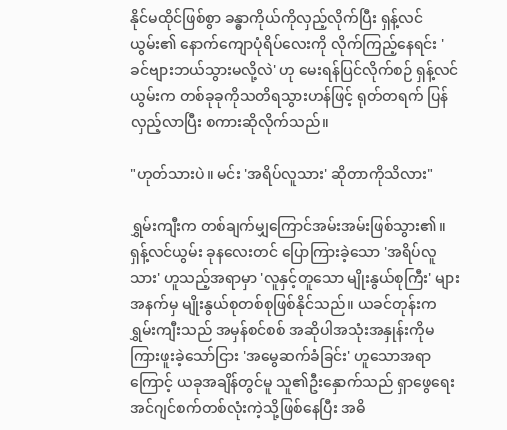နိုင်မထိုင်ဖြစ်စွာ ခန္ဓာကိုယ်ကိုလှည့်လိုက်ပြီး ရှန့်လင်ယွမ်း၏ နောက်ကျောပုံရိပ်လေးကို လိုက်ကြည့်နေရင်း 'ခင်ဗျားဘယ်သွားမလို့လဲ' ဟု မေးရန်ပြင်လိုက်စဉ် ရှန့်လင်ယွမ်းက တစ်ခုခုကိုသတိရသွားဟန်ဖြင့် ရုတ်တရက် ပြန်လှည့်လာပြီး စကားဆိုလိုက်သည်။

"ဟုတ်သားပဲ။ မင်း 'အရိပ်လူသား' ဆိုတာကိုသိလား"

ရွှမ်းကျီးက တစ်ချက်မျှကြောင်အမ်းအမ်းဖြစ်သွား၏။ ရှန့်လင်ယွမ်း ခုနလေးတင် ပြောကြားခဲ့သော 'အရိပ်လူသား' ဟူသည့်အရာမှာ 'လူနှင့်တူသော မျိုးနွယ်စုကြီး' များအနက်မှ မျိုးနွယ်စုတစ်စုဖြစ်နိုင်သည်။ ယခင်တုန်းက ရွှမ်းကျီးသည် အမှန်စင်စစ် အဆိုပါအသုံးအနှုန်းကိုမကြားဖူးခဲ့သော်ငြား 'အမွေဆက်ခံခြင်း' ဟူသောအရာကြောင့် ယခုအချိန်တွင်မူ သူ၏ဦးနှောက်သည် ရှာဖွေရေးအင်ဂျင်စက်တစ်လုံးကဲ့သို့ဖြစ်နေပြီး အဓိ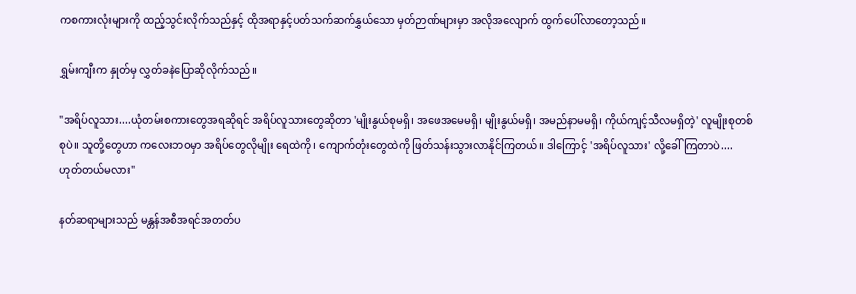ကစကားလုံးများကို ထည့်သွင်းလိုက်သည်နှင့် ထိုအရာနှင့်ပတ်သက်ဆက်နွှယ်သော မှတ်ဉာဏ်များမှာ အလိုအလျောက် ထွက်ပေါ်လာတော့သည်။

ရွှမ်းကျီးက နှုတ်မှ လွှတ်ခနဲပြောဆိုလိုက်သည်။

"အရိပ်လူသား....ယုံတမ်းစကားတွေအရဆိုရင် အရိပ်လူသားတွေဆိုတာ 'မျိုးနွယ်စုမရှိ၊ အဖေအမေမရှိ၊ မျိုးနွယ်မရှိ၊ အမည်နာမမရှိ၊ ကိုယ်ကျင့်သီလမရှိတဲ့' လူမျိုးစုတစ်စုပဲ။ သူတို့တွေဟာ ကလေးဘဝမှာ အရိပ်တွေလိုမျိုး ရေထဲကို၊ ကျောက်တုံးတွေထဲကို ဖြတ်သန်းသွားလာနိုင်ကြတယ်။ ဒါကြောင့် 'အရိပ်လူသား' လို့ခေါ်ကြတာပဲ.... ဟုတ်တယ်မလား"

နတ်ဆရာများသည် မန္တန်အစီအရင်အတတ်ပ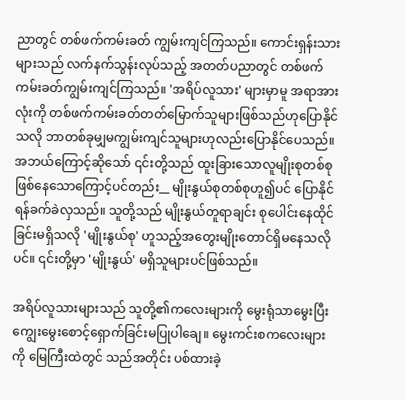ညာတွင် တစ်ဖက်ကမ်းခတ် ကျွမ်းကျင်ကြသည်။ ကောင်းရှန်းသားများသည် လက်နက်သွန်းလုပ်သည့် အတတ်ပညာတွင် တစ်ဖက်ကမ်းခတ်ကျွမ်းကျင်ကြသည်။ 'အရိပ်လူသား' များမှာမူ အရာအားလုံးကို တစ်ဖက်ကမ်းခတ်တတ်မြောက်သူများဖြစ်သည်ဟုပြောနိုင်သလို ဘာတစ်ခုမျှမကျွမ်းကျင်သူများဟုလည်းပြောနိုင်ပေသည်။ အဘယ်ကြောင့်ဆိုသော် ၎င်းတို့သည် ထူးခြားသောလူမျိုးစုတစ်စုဖြစ်နေသောကြောင့်ပင်တည်း__ မျိုးနွယ်စုတစ်စုဟူ၍ပင် ပြောနိုင်ရန်ခက်ခဲလှသည်။ သူတို့သည် မျိုးနွယ်တူရာချင်း စုပေါင်းနေထိုင်ခြင်းမရှိသလို 'မျိုးနွယ်စု' ဟူသည့်အတွေးမျိုးတောင်ရှိမနေသလိုပင်။ ၎င်းတို့မှာ 'မျိုးနွယ်' မရှိသူများပင်ဖြစ်သည်။

အရိပ်လူသားများသည် သူတို့၏ကလေးများကို မွေးရုံသာမွေးပြီး ကျွေးမွေးစောင့်ရှောက်ခြင်းမပြုပါချေ။ မွေးကင်းစကလေးများကို မြေကြီးထဲတွင် သည်အတိုင်း ပစ်ထားခဲ့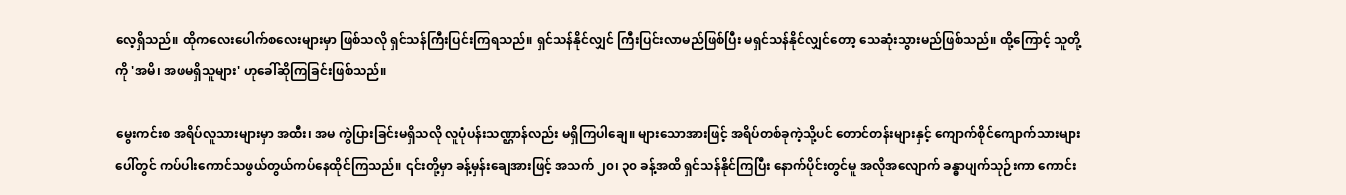လေ့ရှိသည်။ ထိုကလေးပေါက်စလေးများမှာ ဖြစ်သလို ရှင်သန်ကြီးပြင်းကြရသည်။ ရှင်သန်နိုင်လျှင် ကြီးပြင်းလာမည်ဖြစ်ပြီး မရှင်သန်နိုင်လျှင်တော့ သေဆုံးသွားမည်ဖြစ်သည်။ ထို့ကြောင့် သူတို့ကို 'အမိ၊ အဖမရှိသူများ' ဟုခေါ်ဆိုကြခြင်းဖြစ်သည်။

မွေးကင်းစ အရိပ်လူသားများမှာ အထီး၊ အမ ကွဲပြားခြင်းမရှိသလို လူပုံပန်းသဏ္ဌာန်လည်း မရှိကြပါချေ။ များသောအားဖြင့် အရိပ်တစ်ခုကဲ့သို့ပင် တောင်တန်းများနှင့် ကျောက်စိုင်ကျောက်သားများပေါ်တွင် ကပ်ပါးကောင်သဖွယ်တွယ်ကပ်နေထိုင်ကြသည်။ ၎င်းတို့မှာ ခန့်မှန်းချေအားဖြင့် အသက် ၂၀၊ ၃၀ ခန့်အထိ ရှင်သန်နိုင်ကြပြီး နောက်ပိုင်းတွင်မူ အလိုအလျောက် ခန္ဓာပျက်သုဉ်းကာ ကောင်း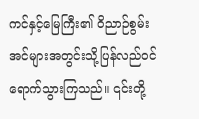ကင်နှင့်မြေကြီး၏ ဝိညာဉ်စွမ်းအင်များအတွင်းသို့ပြန်လည်ဝင်ရောက်သွားကြသည်။ ၎င်းတို့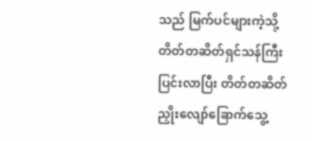သည် မြက်ပင်များကဲ့သို့ တိတ်တဆိတ်ရှင်သန်ကြီးပြင်းလာပြီး တိတ်တဆိတ် ညှိုးလျော်ခြောက်သွေ့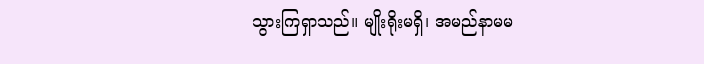သွားကြရှာသည်။ မျိုးရိုးမရှိ၊ အမည်နာမမ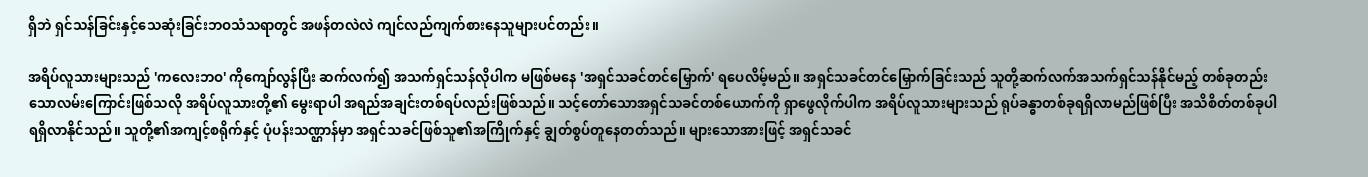ရှိဘဲ ရှင်သန်ခြင်းနှင့်သေဆုံးခြင်းဘဝသံသရာတွင် အဖန်တလဲလဲ ကျင်လည်ကျက်စားနေသူများပင်တည်း။

အရိပ်လူသားများသည် 'ကလေးဘဝ' ကိုကျော်လွန်ပြီး ဆက်လက်၍ အသက်ရှင်သန်လိုပါက မဖြစ်မနေ 'အရှင်သခင်တင်မြှောက်' ရပေလိမ့်မည်။ အရှင်သခင်တင်မြှောက်ခြင်းသည် သူတို့ဆက်လက်အသက်ရှင်သန်နိုင်မည့် တစ်ခုတည်းသောလမ်းကြောင်းဖြစ်သလို အရိပ်လူသားတို့၏ မွေးရာပါ အရည်အချင်းတစ်ရပ်လည်းဖြစ်သည်။ သင့်တော်သောအရှင်သခင်တစ်ယောက်ကို ရှာဖွေလိုက်ပါက အရိပ်လူသားများသည် ရုပ်ခန္ဓာတစ်ခုရရှိလာမည်ဖြစ်ပြီး အသိစိတ်တစ်ခုပါရရှိလာနိုင်သည်။ သူတို့၏အကျင့်စရိုက်နှင့် ပုံပန်းသဏ္ဌာန်မှာ အရှင်သခင်ဖြစ်သူ၏အကြိုက်နှင့် ချွတ်စွပ်တူနေတတ်သည်။ များသောအားဖြင့် အရှင်သခင်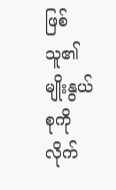ဖြစ်သူ၏မျိုးနွယ်စုကို လိုက်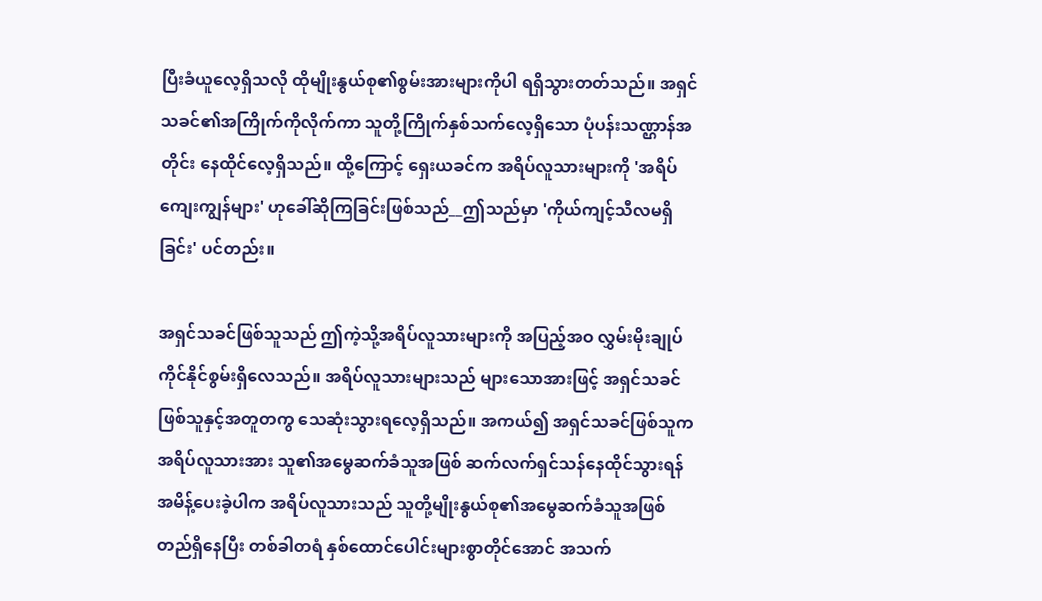ပြီးခံယူလေ့ရှိသလို ထိုမျိုးနွယ်စု၏စွမ်းအားများကိုပါ ရရှိသွားတတ်သည်။ အရှင်သခင်၏အကြိုက်ကိုလိုက်ကာ သူတို့ကြိုက်နှစ်သက်လေ့ရှိသော ပုံပန်းသဏ္ဌာန်အတိုင်း နေထိုင်လေ့ရှိသည်။ ထို့ကြောင့် ရှေးယခင်က အရိပ်လူသားများကို 'အရိပ်ကျေးကျွန်များ' ဟုခေါ်ဆိုကြခြင်းဖြစ်သည်__ဤသည်မှာ 'ကိုယ်ကျင့်သီလမရှိခြင်း' ပင်တည်း။

အရှင်သခင်ဖြစ်သူသည် ဤကဲ့သို့အရိပ်လူသားများကို အပြည့်အဝ လွှမ်းမိုးချုပ်ကိုင်နိုင်စွမ်းရှိလေသည်။ အရိပ်လူသားများသည် များသောအားဖြင့် အရှင်သခင်ဖြစ်သူနှင့်အတူတကွ သေဆုံးသွားရလေ့ရှိသည်။ အကယ်၍ အရှင်သခင်ဖြစ်သူက အရိပ်လူသားအား သူ၏အမွေဆက်ခံသူအဖြစ် ဆက်လက်ရှင်သန်နေထိုင်သွားရန်အမိန့်ပေးခဲ့ပါက အရိပ်လူသားသည် သူတို့မျိုးနွယ်စု၏အမွေဆက်ခံသူအဖြစ်တည်ရှိနေပြီး တစ်ခါတရံ နှစ်ထောင်ပေါင်းများစွာတိုင်အောင် အသက်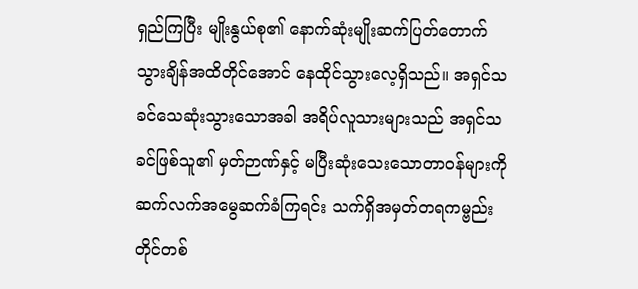ရှည်ကြပြီး မျိုးနွယ်စု၏ နောက်ဆုံးမျိုးဆက်ပြတ်တောက်သွားချိန်အထိတိုင်အောင် နေထိုင်သွားလေ့ရှိသည်။ အရှင်သခင်သေဆုံးသွားသောအခါ အရိပ်လူသားများသည် အရှင်သခင်ဖြစ်သူ၏ မှတ်ဉာဏ်နှင့် မပြီးဆုံးသေးသောတာဝန်များကို ဆက်လက်အမွေဆက်ခံကြရင်း သက်ရှိအမှတ်တရကမ္ဗည်းတိုင်တစ်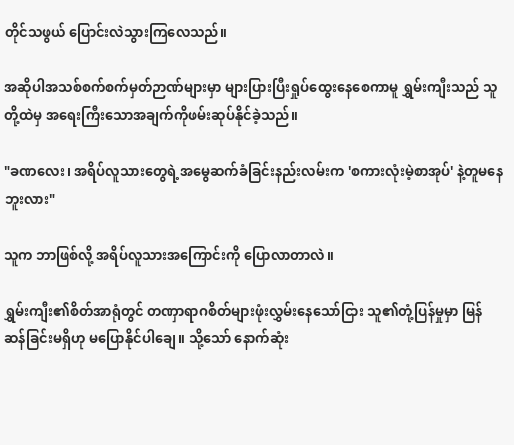တိုင်သဖွယ် ပြောင်းလဲသွားကြလေသည်။

အဆိုပါအသစ်စက်စက်မှတ်ဉာဏ်များမှာ များပြားပြီးရှုပ်ထွေးနေစေကာမူ ရွှမ်းကျီးသည် သူတို့ထဲမှ အရေးကြီးသောအချက်ကိုဖမ်းဆုပ်နိုင်ခဲ့သည်။

"ခဏလေး၊ အရိပ်လူသားတွေရဲ့အမွေဆက်ခံခြင်းနည်းလမ်းက 'စကားလုံးမဲ့စာအုပ်' နဲ့တူမနေဘူးလား"

သူက ဘာဖြစ်လို့ အရိပ်လူသားအကြောင်းကို ပြောလာတာလဲ။

ရွှမ်းကျီး၏စိတ်အာရုံတွင် တဏှာရာဂစိတ်များဖုံးလွှမ်းနေသော်ငြား သူ၏တုံ့ပြန်မှုမှာ မြန်ဆန်ခြင်းမရှိဟု မပြောနိုင်ပါချေ။ သို့သော် နောက်ဆုံး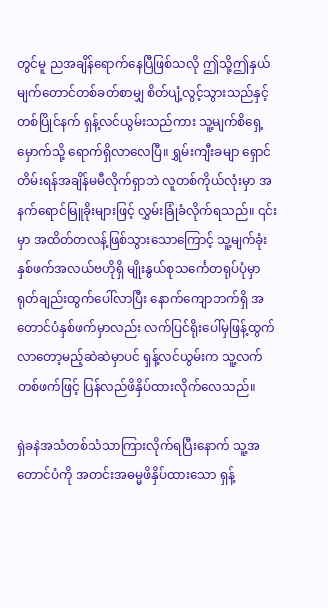တွင်မူ ညအချိန်ရောက်နေပြီဖြစ်သလို ဤသို့ဤနှယ် မျက်တောင်တစ်ခတ်စာမျှ စိတ်ပျံ့လွင့်သွားသည်နှင့်တစ်ပြိုင်နက် ရှန့်လင်ယွမ်းသည်ကား သူ့မျက်စိရှေ့မှောက်သို့ ရောက်ရှိလာလေပြီ။ ရွှမ်းကျီးခမျာ ရှောင်တိမ်းရန်အချိန်မမီလိုက်ရှာဘဲ လူတစ်ကိုယ်လုံးမှာ အနက်ရောင်မြူခိုးများဖြင့် လွှမ်းခြုံခံလိုက်ရသည်။ ၎င်းမှာ အထိတ်တလန့်ဖြစ်သွားသောကြောင့် သူ့မျက်ခုံးနှစ်ဖက်အလယ်ဗဟိုရှိ မျိုးနွယ်စုသင်္ကေတရုပ်ပုံမှာ ရုတ်ချည်းထွက်ပေါ်လာပြီး နောက်ကျောဘက်ရှိ အတောင်ပံနှစ်ဖက်မှာလည်း လက်ပြင်ရိုးပေါ်မှဖြန့်ထွက်လာတော့မည့်ဆဲဆဲမှာပင် ရှန့်လင်ယွမ်းက သူ့လက်တစ်ဖက်ဖြင့် ပြန်လည်ဖိနှိပ်ထားလိုက်လေသည်။

ရှဲခနဲအသံတစ်သံသာကြားလိုက်ရပြီးနောက် သူ့အတောင်ပံကို အတင်းအဓမ္မဖိနှိပ်ထားသော ရှန့်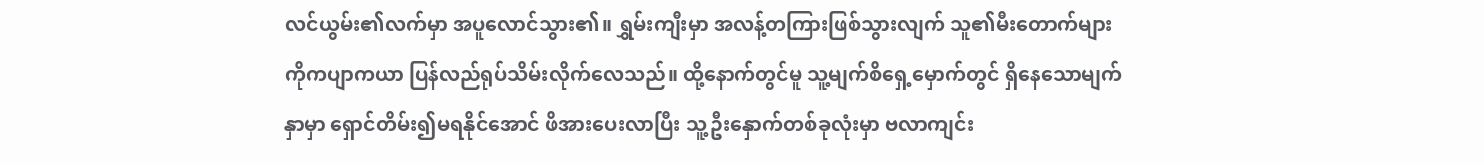လင်ယွမ်း၏လက်မှာ အပူလောင်သွား၏။ ရွှမ်းကျီးမှာ အလန့်တကြားဖြစ်သွားလျက် သူ၏မီးတောက်များကိုကပျာကယာ ပြန်လည်ရုပ်သိမ်းလိုက်လေသည်။ ထို့နောက်တွင်မူ သူ့မျက်စိရှေ့မှောက်တွင် ရှိနေသောမျက်နှာမှာ ရှောင်တိမ်း၍မရနိုင်အောင် ဖိအားပေးလာပြီး သူ့ဦးနှောက်တစ်ခုလုံးမှာ ဗလာကျင်း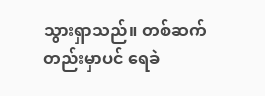သွားရှာသည်။ တစ်ဆက်တည်းမှာပင် ရေခဲ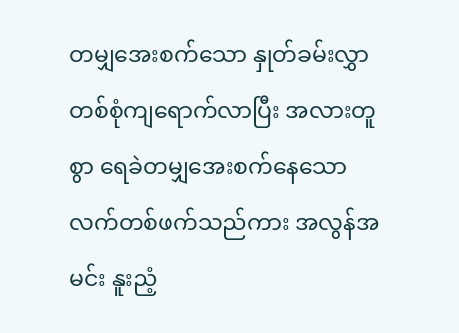တမျှအေးစက်သော နှုတ်ခမ်းလွှာတစ်စုံကျရောက်လာပြီး အလားတူစွာ ရေခဲတမျှအေးစက်နေသော လက်တစ်ဖက်သည်ကား အလွန်အမင်း နူးညံ့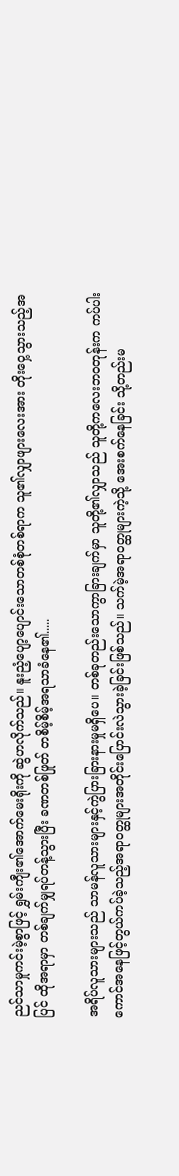ညင်သာမှုကင်းမဲ့စွာဖြင့် ရွှမ်းကျီး၏အောက်မေးရိုးကို ဆွဲဟလိုက်သည်။ နူးညံ့ပျော့ပျောင်းသောတစ်စုံတစ်ရာက သူ၏လျှာဖျားလေးအား တိုးဝှေ့သွားသည့်အပြင် ထိုအရာမှာ တစ်ချက်မျှရပ်တန့်သွားပြီး ခဏတစ်ဖြုတ် တစိမ့်စိမ့်အရသာခံနေ၏.....

အရိပ်လူသားများသည် သာမန်လူသားများနှင့်ကွဲပြားခြားနားမှုမရှိပေ။ တစ်ခုတည်းသောကွာခြားချက်မှာ သူတို့၏လျှာသည် သူတို့ကလေးဘဝတုန်းက ကပ်ပါးကောင်အနေဖြင့်တွယ်ကပ်ခဲ့သည့်အရာဝတ္ထုများအတိုင်းပြောင်းလဲသွားခဲ့ခြင်းဖြစ်သည်။ သက်မဲ့အရာဝတ္ထုများကဲ့သို့ အေးစက်နေခြင်း သို့တည်းမ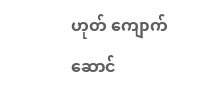ဟုတ် ကျောက်ဆောင်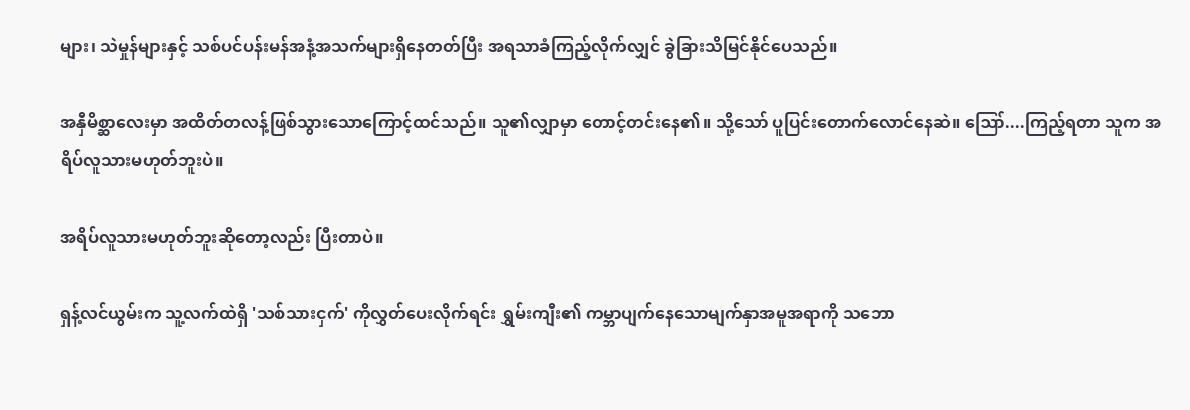များ၊ သဲမှုန်များနှင့် သစ်ပင်ပန်းမန်အနံ့အသက်များရှိနေတတ်ပြီး အရသာခံကြည့်လိုက်လျှင် ခွဲခြားသိမြင်နိုင်ပေသည်။

အနှီမိစ္ဆာလေးမှာ အထိတ်တလန့်ဖြစ်သွားသောကြောင့်ထင်သည်။ သူ၏လျှာမှာ တောင့်တင်းနေ၏။ သို့သော် ပူပြင်းတောက်လောင်နေဆဲ။ ဪ....ကြည့်ရတာ သူက အရိပ်လူသားမဟုတ်ဘူးပဲ။

အရိပ်လူသားမဟုတ်ဘူးဆိုတော့လည်း ပြီးတာပဲ။

ရှန့်လင်ယွမ်းက သူ့လက်ထဲရှိ 'သစ်သားငှက်' ကိုလွှတ်ပေးလိုက်ရင်း ရွှမ်းကျီး၏ ကမ္ဘာပျက်နေသောမျက်နှာအမူအရာကို သဘော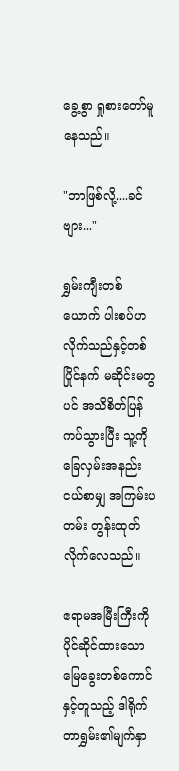ခွေ့စွာ ရှုစားတော်မူနေသည်။

"ဘာဖြစ်လို့....ခင်ဗျား..."

ရွှမ်းကျီးတစ်ယောက် ပါးစပ်ဟလိုက်သည်နှင့်တစ်ပြိုင်နက် မဆိုင်းမတွပင် အသိစိတ်ပြန်ကပ်သွားပြီး သူ့ကို ခြေလှမ်းအနည်းငယ်စာမျှ အကြမ်းပတမ်း တွန်းထုတ်လိုက်လေသည်။

ဧရာမအမြီးကြီးကိုပိုင်ဆိုင်ထားသော မြေခွေးတစ်ကောင်နှင့်တူသည့် ဒါရိုက်တာရွှမ်း၏မျက်နှာ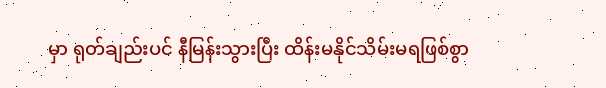မှာ ရုတ်ချည်းပင် နီမြန်းသွားပြီး ထိန်းမနိုင်သိမ်းမရဖြစ်စွာ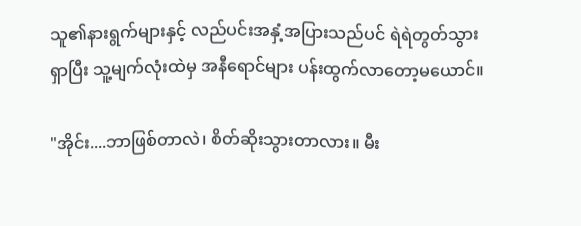သူ၏နားရွက်များနှင့် လည်ပင်းအနှံ့အပြားသည်ပင် ရဲရဲတွတ်သွားရှာပြီး သူ့မျက်လုံးထဲမှ အနီရောင်များ ပန်းထွက်လာတော့မယောင်။

"အိုင်း....ဘာဖြစ်တာလဲ၊ စိတ်ဆိုးသွားတာလား။ မီး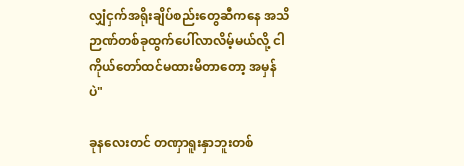လျှံငှက်အရိုးချိပ်စည်းတွေဆီကနေ အသိဉာဏ်တစ်ခုထွက်ပေါ်လာလိမ့်မယ်လို့ ငါကိုယ်တော်ထင်မထားမိတာတော့ အမှန်ပဲ"

ခုနလေးတင် တဏှာရူးနှာဘူးတစ်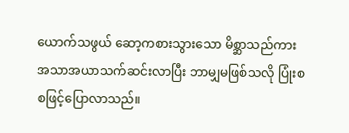ယောက်သဖွယ် ဆော့ကစားသွားသော မိစ္ဆာသည်ကား အသာအယာသက်ဆင်းလာပြီး ဘာမျှမဖြစ်သလို ပြုံးစစဖြင့်ပြောလာသည်။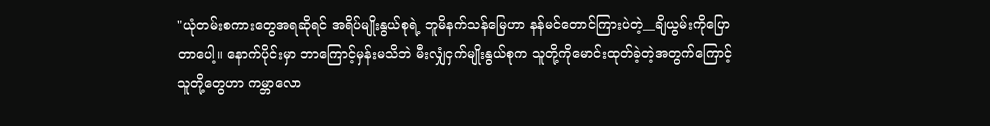"ယုံတမ်းစကားတွေအရဆိုရင် အရိပ်မျိုးနွယ်စုရဲ့ ဘူမိနက်သန်မြေဟာ နန်မင်တောင်ကြားပဲတဲ့__ချိယွမ်းကိုပြောတာပေါ့။ နောက်ပိုင်းမှာ ဘာကြောင့်မှန်းမသိဘဲ မီးလျှံငှက်မျိုးနွယ်စုက သူတို့ကိုမောင်းထုတ်ခဲ့တဲ့အတွက်ကြောင့် သူတို့တွေဟာ ကမ္ဘာလော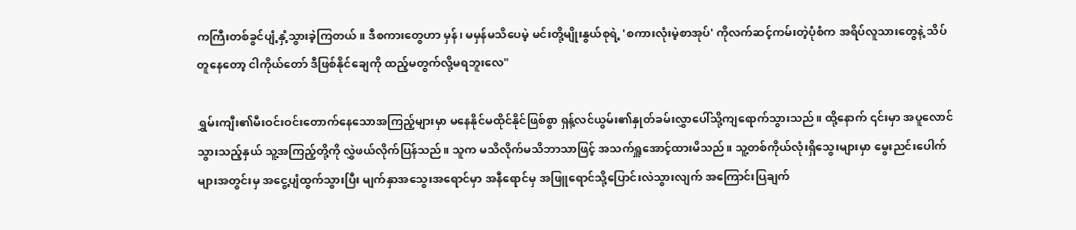ကကြီးတစ်ခွင်ပျံ့နှံ့သွားခဲ့ကြတယ်။ ဒီစကားတွေဟာ မှန်၊ မမှန်မသိပေမဲ့ မင်းတို့မျိုးနွယ်စုရဲ့ 'စကားလုံးမဲ့စာအုပ်' ကိုလက်ဆင့်ကမ်းတဲ့ပုံစံက အရိပ်လူသားတွေနဲ့ သိပ်တူနေတော့ ငါကိုယ်တော် ဒီဖြစ်နိုင်ချေကို ထည့်မတွက်လို့မရဘူးလေ"

ရွှမ်းကျီး၏မီးဝင်းဝင်းတောက်နေသောအကြည့်များမှာ မနေနိုင်မထိုင်နိုင်ဖြစ်စွာ ရှန့်လင်ယွမ်း၏နှုတ်ခမ်းလွှာပေါ်သို့ကျရောက်သွားသည်။ ထို့နောက် ၎င်းမှာ အပူလောင်သွားသည့်နှယ် သူ့အကြည့်တို့ကို လွှဲဖယ်လိုက်ပြန်သည်။ သူက မသိလိုက်မသိဘာသာဖြင့် အသက်ရှူအောင့်ထားမိသည်။ သူ့တစ်ကိုယ်လုံးရှိသွေးများမှာ မွေးညင်းပေါက်များအတွင်းမှ အငွေ့ပျံထွက်သွားပြီး မျက်နှာအသွေးအရောင်မှာ အနီရောင်မှ အဖြူရောင်သို့ပြောင်းလဲသွားလျက် အကြောင်းပြချက်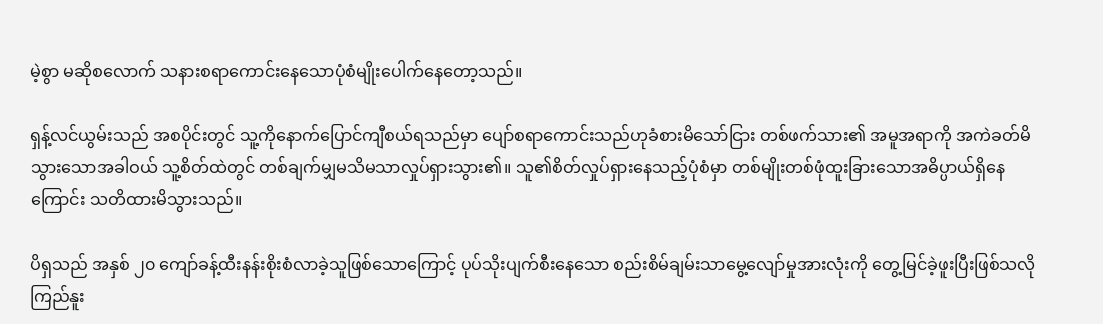မဲ့စွာ မဆိုစလောက် သနားစရာကောင်းနေသောပုံစံမျိုးပေါက်နေတော့သည်။

ရှန့်လင်ယွမ်းသည် အစပိုင်းတွင် သူ့ကိုနောက်ပြောင်ကျီစယ်ရသည်မှာ ပျော်စရာကောင်းသည်ဟုခံစားမိသော်ငြား တစ်ဖက်သား၏ အမူအရာကို အကဲခတ်မိသွားသောအခါဝယ် သူ့စိတ်ထဲတွင် တစ်ချက်မျှမသိမသာလှုပ်ရှားသွား၏။ သူ၏စိတ်လှုပ်ရှားနေသည့်ပုံစံမှာ တစ်မျိုးတစ်ဖုံထူးခြားသောအဓိပ္ပာယ်ရှိနေကြောင်း သတိထားမိသွားသည်။

ပိရှသည် အနှစ် ၂၀ ကျော်ခန့်ထီးနန်းစိုးစံလာခဲ့သူဖြစ်သောကြောင့် ပုပ်သိုးပျက်စီးနေသော စည်းစိမ်ချမ်းသာမွေ့လျော်မှုအားလုံးကို တွေ့မြင်ခဲ့ဖူးပြီးဖြစ်သလို ကြည်နူး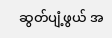ဆွတ်ပျံ့ဖွယ် အ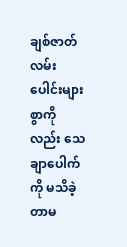ချစ်ဇာတ်လမ်းပေါင်းများစွာကိုလည်း သေချာပေါက်ကို မသိခဲ့တာမ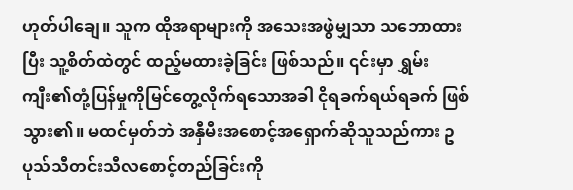ဟုတ်ပါချေ။ သူက ထိုအရာများကို အသေးအဖွဲမျှသာ သဘောထားပြီး သူ့စိတ်ထဲတွင် ထည့်မထားခဲ့ခြင်း ဖြစ်သည်။ ၎င်းမှာ ရွှမ်းကျီး၏တုံ့ပြန်မှုကိုမြင်တွေ့လိုက်ရသောအခါ ငိုရခက်ရယ်ရခက် ဖြစ်သွား၏။ မထင်မှတ်ဘဲ အနှီမီးအစောင့်အရှောက်ဆိုသူသည်ကား ဥပုသ်သီတင်းသီလစောင့်တည်ခြင်းကို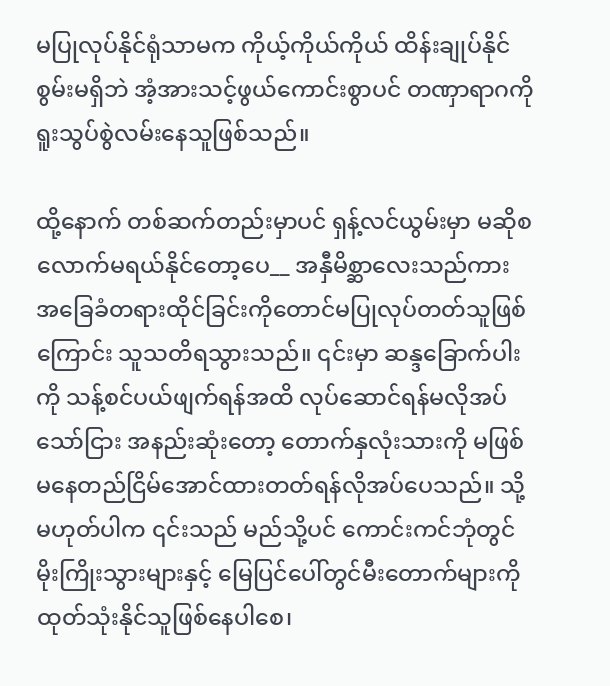မပြုလုပ်နိုင်ရုံသာမက ကိုယ့်ကိုယ်ကိုယ် ထိန်းချုပ်နိုင်စွမ်းမရှိဘဲ အံ့အားသင့်ဖွယ်ကောင်းစွာပင် တဏှာရာဂကို ရူးသွပ်စွဲလမ်းနေသူဖြစ်သည်။

ထို့နောက် တစ်ဆက်တည်းမှာပင် ရှန့်လင်ယွမ်းမှာ မဆိုစလောက်မရယ်နိုင်တော့ပေ__ အနှီမိစ္ဆာလေးသည်ကား အခြေခံတရားထိုင်ခြင်းကိုတောင်မပြုလုပ်တတ်သူဖြစ်ကြောင်း သူသတိရသွားသည်။ ၎င်းမှာ ဆန္ဒခြောက်ပါးကို သန့်စင်ပယ်ဖျက်ရန်အထိ လုပ်ဆောင်ရန်မလိုအပ်သော်ငြား အနည်းဆုံးတော့ တောက်နှလုံးသားကို မဖြစ်မနေတည်ငြိမ်အောင်ထားတတ်ရန်လိုအပ်ပေသည်။ သို့မဟုတ်ပါက ၎င်းသည် မည်သို့ပင် ကောင်းကင်ဘုံတွင် မိုးကြိုးသွားများနှင့် မြေပြင်ပေါ်တွင်မီးတောက်များကို ထုတ်သုံးနိုင်သူဖြစ်နေပါစေ၊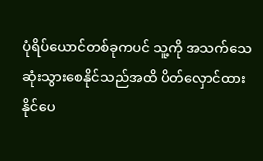ပုံရိပ်ယောင်တစ်ခုကပင် သူ့ကို အသက်သေဆုံးသွားစေနိုင်သည်အထိ ပိတ်လှောင်ထားနိုင်ပေ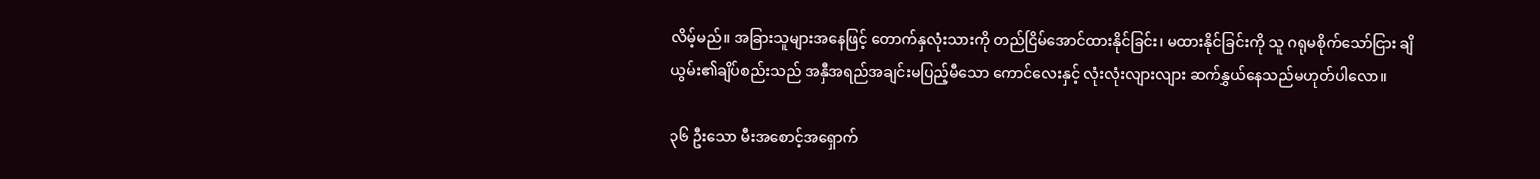လိမ့်မည်။ အခြားသူများအနေဖြင့် တောက်နှလုံးသားကို တည်ငြိမ်အောင်ထားနိုင်ခြင်း၊ မထားနိုင်ခြင်းကို သူ ဂရုမစိုက်သော်ငြား ချိယွမ်း၏ချိပ်စည်းသည် အနှီအရည်အချင်းမပြည့်မီသော ကောင်လေးနှင့် လုံးလုံးလျားလျား ဆက်နွှယ်နေသည်မဟုတ်ပါလော။

၃၆ ဦးသော မီးအစောင့်အရှောက်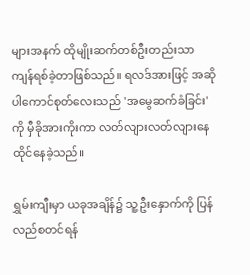များအနက် ထိုမျိုးဆက်တစ်ဦးတည်းသာ ကျန်ရစ်ခဲ့တာဖြစ်သည်။ ရလဒ်အားဖြင့် အဆိုပါကောင်စုတ်လေးသည် 'အမွေဆက်ခံခြင်း' ကို မှီခိုအားကိုးကာ လတ်လျားလတ်လျားနေထိုင်နေခဲ့သည်။

ရွှမ်းကျီးမှာ ယခုအချိန်၌ သူ့ဦးနှောက်ကို ပြန်လည်စတင်ရန်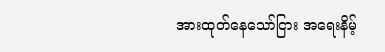အားထုတ်နေသော်ငြား အရေးနိမ့်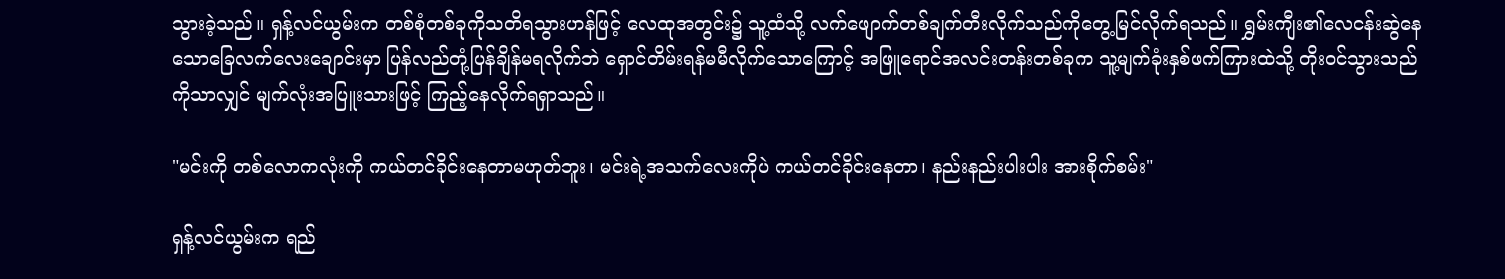သွားခဲ့သည်။ ရှန့်လင်ယွမ်းက တစ်စုံတစ်ခုကိုသတိရသွားဟန်ဖြင့် လေထုအတွင်း၌ သူ့ထံသို့ လက်ဖျောက်တစ်ချက်တီးလိုက်သည်ကိုတွေ့မြင်လိုက်ရသည်။ ရွှမ်းကျီး၏လေငန်းဆွဲနေသောခြေလက်လေးချောင်းမှာ ပြန်လည်တုံ့ပြန်ချိန်မရလိုက်ဘဲ ရှောင်တိမ်းရန်မမီလိုက်သောကြောင့် အဖြူရောင်အလင်းတန်းတစ်ခုက သူ့မျက်ခုံးနှစ်ဖက်ကြားထဲသို့ တိုးဝင်သွားသည်ကိုသာလျှင် မျက်လုံးအပြူးသားဖြင့် ကြည့်နေလိုက်ရရှာသည်။

"မင်းကို တစ်လောကလုံးကို ကယ်တင်ခိုင်းနေတာမဟုတ်ဘူး၊ မင်းရဲ့အသက်လေးကိုပဲ ကယ်တင်ခိုင်းနေတာ၊ နည်းနည်းပါးပါး အားစိုက်စမ်း"

ရှန့်လင်ယွမ်းက ရည်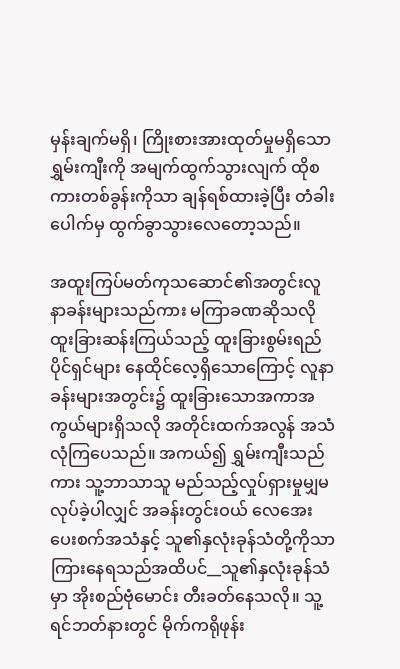မှန်းချက်မရှိ၊ ကြိုးစားအားထုတ်မှုမရှိသော ရွှမ်းကျီးကို အမျက်ထွက်သွားလျက် ထိုစကားတစ်ခွန်းကိုသာ ချန်ရစ်ထားခဲ့ပြီး တံခါးပေါက်မှ ထွက်ခွာသွားလေတော့သည်။

အထူးကြပ်မတ်ကုသဆောင်၏အတွင်းလူနာခန်းများသည်ကား မကြာခဏဆိုသလို ထူးခြားဆန်းကြယ်သည့် ထူးခြားစွမ်းရည်ပိုင်ရှင်များ နေထိုင်လေ့ရှိသောကြောင့် လူနာခန်းများအတွင်း၌ ထူးခြားသောအကာအကွယ်များရှိသလို အတိုင်းထက်အလွန် အသံလုံကြပေသည်။ အကယ်၍ ရွှမ်းကျီးသည်ကား သူ့ဘာသာသူ မည်သည့်လှုပ်ရှားမှုမျှမလုပ်ခဲ့ပါလျှင် အခန်းတွင်းဝယ် လေအေးပေးစက်အသံနှင့် သူ၏နှလုံးခုန်သံတို့ကိုသာကြားနေရသည်အထိပင်__သူ၏နှလုံးခုန်သံမှာ အိုးစည်ဗုံမောင်း တီးခတ်နေသလို။ သူ့ရင်ဘတ်နားတွင် မိုက်ကရိုဖုန်း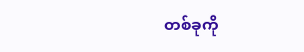တစ်ခုကို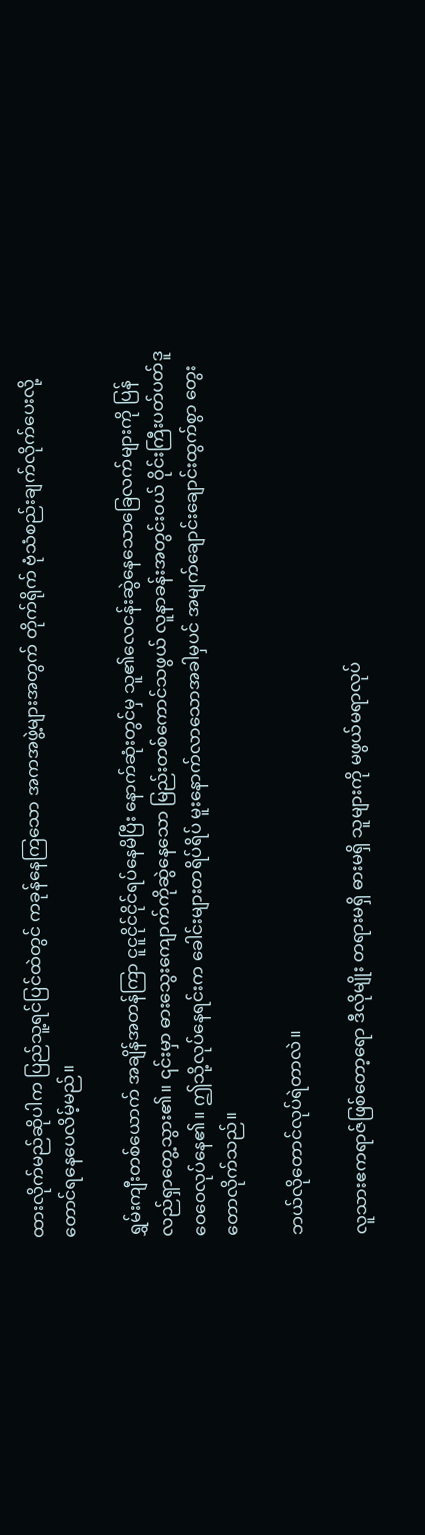ထားလိုက်မည်ဆိုပါက ပြည်သူ့ရင်ပြင်ထဲတွင် ကခုန်နေကြသော အကအဖွဲ့များအတွက် တိုက်ရိုက် ဗုံသံစည်းချက်လိုက်ပေးလို့တောင်ရနေပေလိမ့်မည်။

ရွှမ်းကျီးတစ်ယောက် အချိန်အတန်ကြာ ငူငူငိုင်ငိုင်ရပ်နေမိပြီး နောက်ဆုံးတွင်မှ သူ၏လေငန်းဆွဲနေသောခြေလက်များကို ပြန်လည်ရှာတွေ့သွား၏။ ၎င်းမှာ ဓားသွေးကျောက်ကိုဆွဲနေသော မြည်းတစ်ကောင်သဖွယ် လူနာခန်းအတွင်းဝယ် ဝိုင်းကြီးပတ်ပတ်ဒူဝေဝေလုပ်နေ၏။ ဤသို့လုပ်နေရင်းက ခေါင်းများတရိပ်ရိပ် မူးနောက်လာသောအခါမှပင် အမျက်ချောင်းချောင်းထွက်စွာ တွေးတောလိုက်သည်။

ဘယ်လိုတောင်လုပ်ရဲတာလဲ။

လူသားဧကရာဇ်ဖြစ်တော့ရော ဒီလိုမျိုး တရားမရှိ ဓားမရှိ သူများကို မဖွယ်မရာလုပ်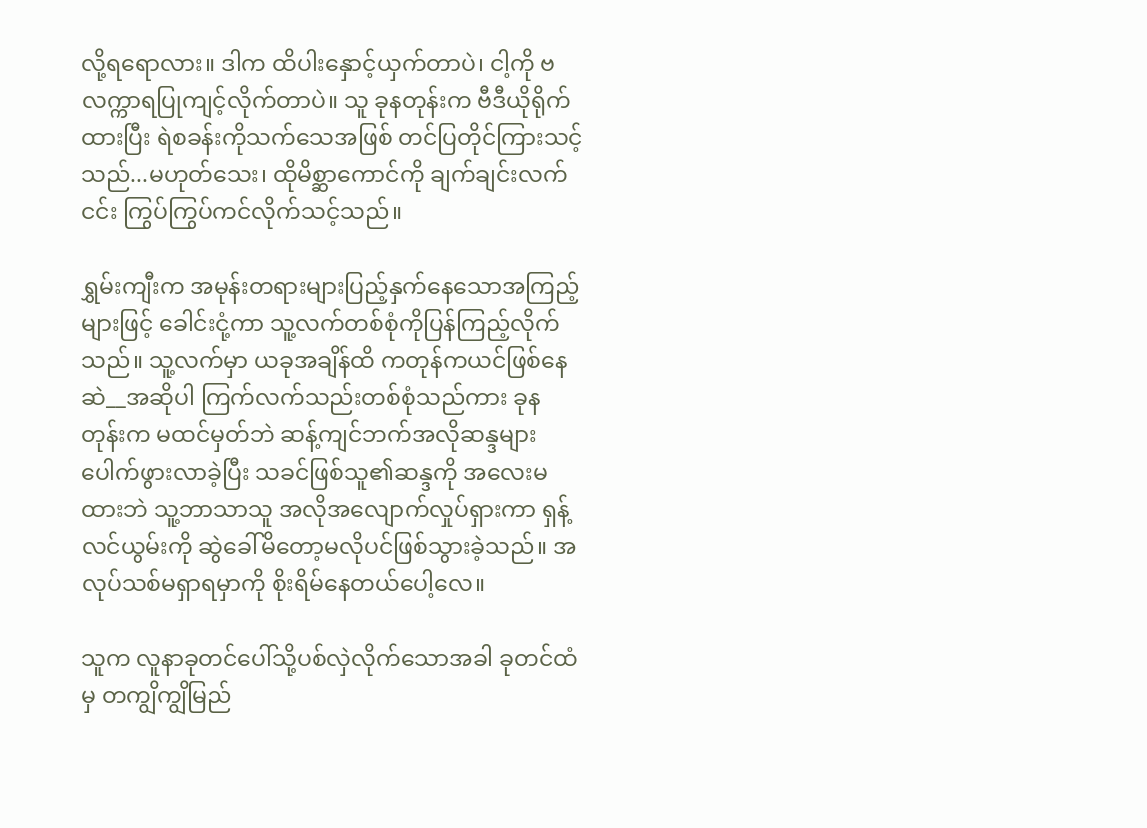လို့ရရောလား။ ဒါက ထိပါးနှောင့်ယှက်တာပဲ၊ ငါ့ကို ဗလက္ကာရပြုကျင့်လိုက်တာပဲ။ သူ ခုနတုန်းက ဗီဒီယိုရိုက်ထားပြီး ရဲစခန်းကိုသက်သေအဖြစ် တင်ပြတိုင်ကြားသင့်သည်...မဟုတ်သေး၊ ထိုမိစ္ဆာကောင်ကို ချက်ချင်းလက်ငင်း ကြွပ်ကြွပ်ကင်လိုက်သင့်သည်။

ရွှမ်းကျီးက အမုန်းတရားများပြည့်နှက်နေသောအကြည့်များဖြင့် ခေါင်းငုံ့ကာ သူ့လက်တစ်စုံကိုပြန်ကြည့်လိုက်သည်။ သူ့လက်မှာ ယခုအချိန်ထိ ကတုန်ကယင်ဖြစ်နေဆဲ__အဆိုပါ ကြက်လက်သည်းတစ်စုံသည်ကား ခုနတုန်းက မထင်မှတ်ဘဲ ဆန့်ကျင်ဘက်အလိုဆန္ဒများပေါက်ဖွားလာခဲ့ပြီး သခင်ဖြစ်သူ၏ဆန္ဒကို အလေးမထားဘဲ သူ့ဘာသာသူ အလိုအလျောက်လှုပ်ရှားကာ ရှန့်လင်ယွမ်းကို ဆွဲခေါ်မိတော့မလိုပင်ဖြစ်သွားခဲ့သည်။ အလုပ်သစ်မရှာရမှာကို စိုးရိမ်နေတယ်ပေါ့လေ။

သူက လူနာခုတင်ပေါ်သို့ပစ်လှဲလိုက်သောအခါ ခုတင်ထံမှ တကျွိကျွိမြည်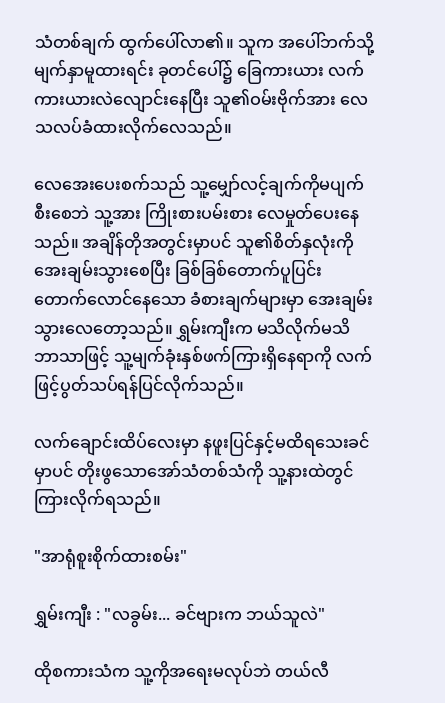သံတစ်ချက် ထွက်ပေါ်လာ၏။ သူက အပေါ်ဘက်သို့မျက်နှာမူထားရင်း ခုတင်ပေါ်၌ ခြေကားယား လက်ကားယားလဲလျောင်းနေပြီး သူ၏ဝမ်းဗိုက်အား လေသလပ်ခံထားလိုက်လေသည်။

လေအေးပေးစက်သည် သူ့မျှော်လင့်ချက်ကိုမပျက်စီးစေဘဲ သူ့အား ကြိုးစားပမ်းစား လေမှုတ်ပေးနေသည်။ အချိန်တိုအတွင်းမှာပင် သူ၏စိတ်နှလုံးကိုအေးချမ်းသွားစေပြီး ခြစ်ခြစ်တောက်ပူပြင်းတောက်လောင်နေသော ခံစားချက်များမှာ အေးချမ်းသွားလေတော့သည်။ ရွှမ်းကျီးက မသိလိုက်မသိဘာသာဖြင့် သူ့မျက်ခုံးနှစ်ဖက်ကြားရှိနေရာကို လက်ဖြင့်ပွတ်သပ်ရန်ပြင်လိုက်သည်။

လက်ချောင်းထိပ်လေးမှာ နဖူးပြင်နှင့်မထိရသေးခင်မှာပင် တိုးဖွသောအော်သံတစ်သံကို သူ့နားထဲတွင်ကြားလိုက်ရသည်။

"အာရုံစူးစိုက်ထားစမ်း"

ရွှမ်းကျီး : "လခွမ်း... ခင်ဗျားက ဘယ်သူလဲ"

ထိုစကားသံက သူ့ကိုအရေးမလုပ်ဘဲ တယ်လီ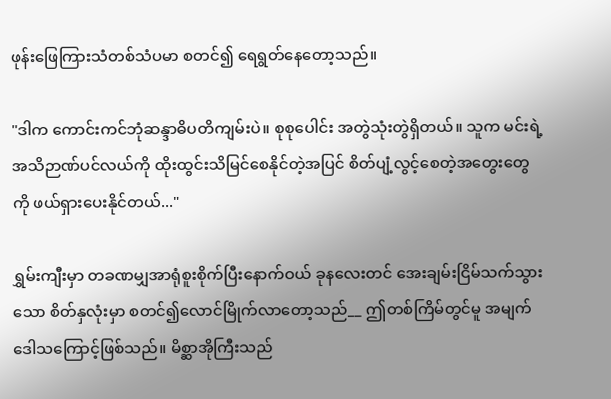ဖုန်းဖြေကြားသံတစ်သံပမာ စတင်၍ ရေရွတ်နေတော့သည်။

"ဒါက ကောင်းကင်ဘုံဆန္ဒာဓိပတိကျမ်းပဲ။ စုစုပေါင်း အတွဲသုံးတွဲရှိတယ်။ သူက မင်းရဲ့အသိဉာဏ်ပင်လယ်ကို ထိုးထွင်းသိမြင်စေနိုင်တဲ့အပြင် စိတ်ပျံ့လွင့်စေတဲ့အတွေးတွေကို ဖယ်ရှားပေးနိုင်တယ်..."

ရွှမ်းကျီးမှာ တခဏမျှအာရုံစူးစိုက်ပြီးနောက်ဝယ် ခုနလေးတင် အေးချမ်းငြိမ်သက်သွားသော စိတ်နှလုံးမှာ စတင်၍လောင်မြိုက်လာတော့သည်__ ဤတစ်ကြိမ်တွင်မူ အမျက်ဒေါသကြောင့်ဖြစ်သည်။ မိစ္ဆာအိုကြီးသည်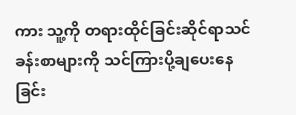ကား သူ့ကို တရားထိုင်ခြင်းဆိုင်ရာသင်ခန်းစာများကို သင်ကြားပို့ချပေးနေခြင်း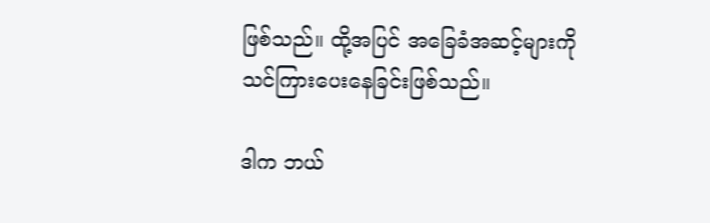ဖြစ်သည်။ ထို့အပြင် အခြေခံအဆင့်များကို သင်ကြားပေးနေခြင်းဖြစ်သည်။

ဒါက ဘယ်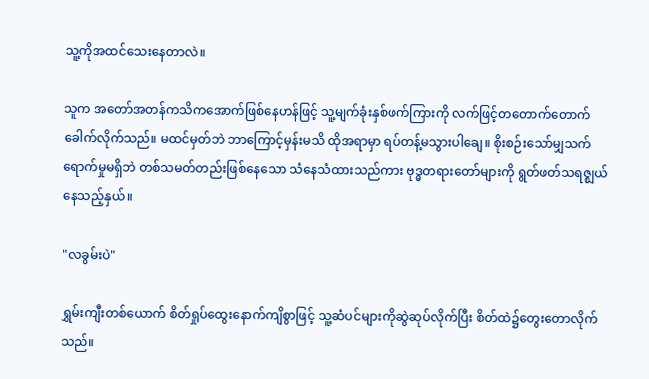သူ့ကိုအထင်သေးနေတာလဲ။

သူက အတော်အတန်ကသိကအောက်ဖြစ်နေဟန်ဖြင့် သူ့မျက်ခုံးနှစ်ဖက်ကြားကို လက်ဖြင့်တတောက်တောက်ခေါက်လိုက်သည်။ မထင်မှတ်ဘဲ ဘာကြောင့်မှန်းမသိ ထိုအရာမှာ ရပ်တန့်မသွားပါချေ။ စိုးစဉ်းသော်မျှသက်ရောက်မှုမရှိဘဲ တစ်သမတ်တည်းဖြစ်နေသော သံနေသံထားသည်ကား ဗုဒ္ဓတရားတော်များကို ရွတ်ဖတ်သရဇ္ဈယ်နေသည့်နှယ်။

"လခွမ်းပဲ"

ရွှမ်းကျီးတစ်ယောက် စိတ်ရှုပ်ထွေးနောက်ကျိစွာဖြင့် သူ့ဆံပင်များကိုဆွဲဆုပ်လိုက်ပြီး စိတ်ထဲ၌တွေးတောလိုက်သည်။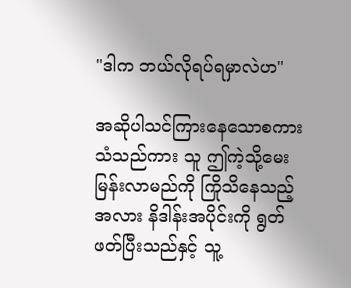"ဒါက ဘယ်လိုရပ်ရမှာလဲဟ"

အဆိုပါသင်ကြားနေသောစကားသံသည်ကား သူ ဤကဲ့သို့မေးမြန်းလာမည်ကို ကြိုသိနေသည့်အလား နိဒါန်းအပိုင်းကို ရွတ်ဖတ်ပြီးသည်နှင့် သူ့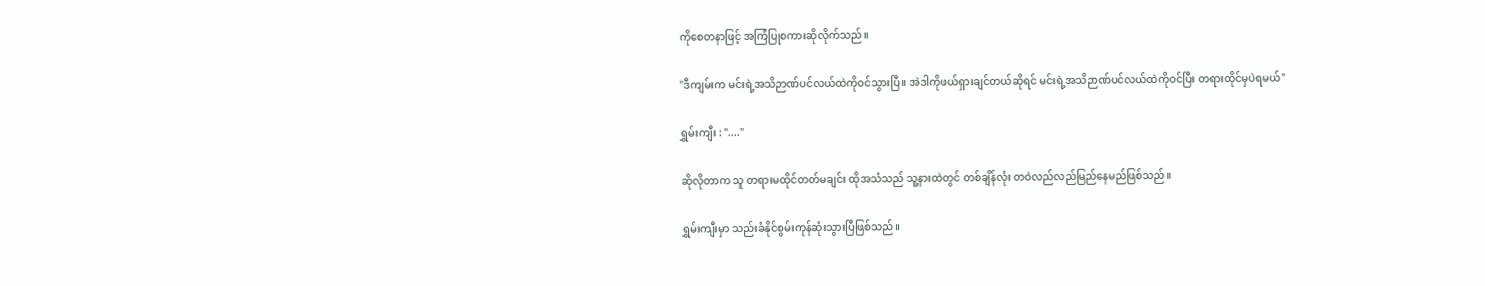ကိုစေတနာဖြင့် အကြံပြုစကားဆိုလိုက်သည်။

"ဒီကျမ်းက မင်းရဲ့အသိဉာဏ်ပင်လယ်ထဲကိုဝင်သွားပြီ။ အဲဒါကိုဖယ်ရှားချင်တယ်ဆိုရင် မင်းရဲ့အသိဉာဏ်ပင်လယ်ထဲကိုဝင်ပြီး တရားထိုင်မှပဲရမယ်"

ရွှမ်းကျီး : "...."

ဆိုလိုတာက သူ တရားမထိုင်တတ်မချင်း ထိုအသံသည် သူ့နားထဲတွင် တစ်ချိန်လုံး တဝဲလည်လည်မြည်နေမည်ဖြစ်သည်။

ရွှမ်းကျီးမှာ သည်းခံနိုင်စွမ်းကုန်ဆုံးသွားပြီဖြစ်သည်။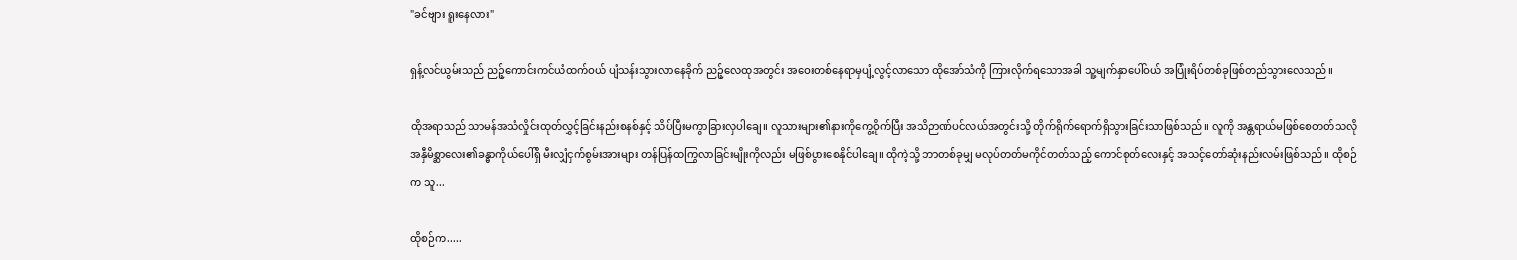"ခင်ဗျား ရူးနေလား"

ရှန့်လင်ယွမ်းသည် ညဉ့်ကောင်းကင်ယံထက်ဝယ် ပျံသန်းသွားလာနေခိုက် ညဉ့်လေထုအတွင်း အဝေးတစ်နေရာမှပျံ့လွင့်လာသော ထိုအော်သံကို ကြားလိုက်ရသောအခါ သူ့မျက်နှာပေါ်ဝယ် အပြုံးရိပ်တစ်ခုဖြစ်တည်သွားလေသည်။

ထိုအရာသည် သာမန်အသံလှိုင်းထုတ်လွှင့်ခြင်းနည်းစနစ်နှင့် သိပ်ပြီးမကွာခြားလှပါချေ။ လူသားများ၏နားကိုကွေ့ဝိုက်ပြီး အသိဉာဏ်ပင်လယ်အတွင်းသို့ တိုက်ရိုက်ရောက်ရှိသွားခြင်းသာဖြစ်သည်။ လူကို အန္တရာယ်မဖြစ်စေတတ်သလို အနှီမိစ္ဆာလေး၏ခန္ဓာကိုယ်ပေါ်ရှိ မီးလျှံငှက်စွမ်းအားများ တန်ပြန်ထကြွလာခြင်းမျိုးကိုလည်း မဖြစ်ပွားစေနိုင်ပါချေ။ ထိုကဲ့သို့ ဘာတစ်ခုမျှ မလုပ်တတ်မကိုင်တတ်သည့် ကောင်စုတ်လေးနှင့် အသင့်တော်ဆုံးနည်းလမ်းဖြစ်သည်။ ထိုစဉ်က သူ...

ထိုစဉ်က.....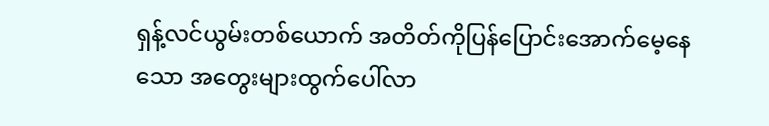ရှန့်လင်ယွမ်းတစ်ယောက် အတိတ်ကိုပြန်ပြောင်းအောက်မေ့နေသော အတွေးများထွက်ပေါ်လာ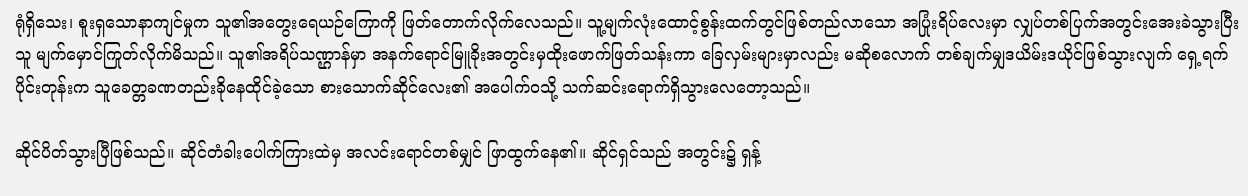ရုံရှိသေး၊ စူးရှသောနာကျင်မှုက သူ၏အတွေးရေယဉ်ကြောကို ဖြတ်တောက်လိုက်လေသည်။ သူ့မျက်လုံးထောင့်စွန်းထက်တွင်ဖြစ်တည်လာသော အပြုံးရိပ်လေးမှာ လျှပ်တစ်ပြက်အတွင်းအေးခဲသွားပြီး သူ မျက်မှောင်ကြုတ်လိုက်မိသည်။ သူ၏အရိပ်သဏ္ဌာန်မှာ အနက်ရောင်မြူခိုးအတွင်းမှထိုးဖောက်ဖြတ်သန်းကာ ခြေလှမ်းများမှာလည်း မဆိုစလောက် တစ်ချက်မျှဒယိမ်းဒယိုင်ဖြစ်သွားလျက် ရှေ့ရက်ပိုင်းတုန်းက သူခေတ္တခဏတည်းခိုနေထိုင်ခဲ့သော စားသောက်ဆိုင်လေး၏ အပေါက်ဝသို့ သက်ဆင်းရောက်ရှိသွားလေတော့သည်။

ဆိုင်ပိတ်သွားပြီဖြစ်သည်။ ဆိုင်တံခါးပေါက်ကြားထဲမှ အလင်းရောင်တစ်မျှင် ဖြာထွက်နေ၏။ ဆိုင်ရှင်သည် အတွင်း၌ ရှန့်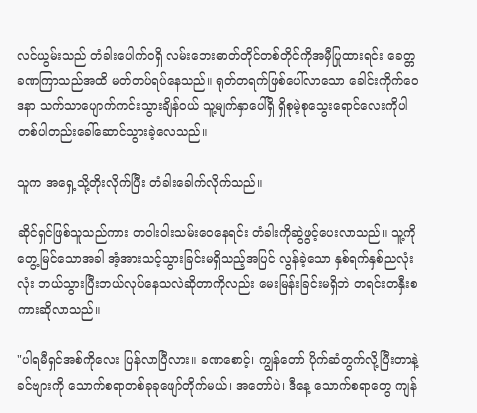လင်ယွမ်းသည် တံခါးပေါက်ဝရှိ လမ်းဘေးဓာတ်တိုင်တစ်တိုင်ကိုအမှီပြုထားရင်း ခေတ္တခဏကြာသည်အထိ မတ်တပ်ရပ်နေသည်။ ရုတ်တရက်ဖြစ်ပေါ်လာသော ခေါင်းကိုက်ဝေဒနာ သက်သာပျောက်ကင်းသွားချိန်ဝယ် သူ့မျက်နှာပေါ်ရှိ ရှိစုမဲ့စုသွေးရောင်လေးကိုပါ တစ်ပါတည်းခေါ်ဆောင်သွားခဲ့လေသည်။

သူက အရှေ့သို့တိုးလိုက်ပြီး တံခါးခေါက်လိုက်သည်။

ဆိုင်ရှင်ဖြစ်သူသည်ကား တဝါးဝါးသမ်းဝေနေရင်း တံခါးကိုဆွဲဖွင့်ပေးလာသည်။ သူ့ကိုတွေ့မြင်သောအခါ အံ့အားသင့်သွားခြင်းမရှိသည့်အပြင် လွန်ခဲ့သော နှစ်ရက်နှစ်ညလုံးလုံး ဘယ်သွားပြီးဘယ်လုပ်နေသလဲဆိုတာကိုလည်း မေးမြန်းခြင်းမရှိဘဲ တရင်းတနှီးစကားဆိုလာသည်။

"ပါရမီရှင်အစ်ကိုလေး ပြန်လာပြီလား။ ခဏစောင့်၊ ကျွန်တော် ပိုက်ဆံတွက်လို့ပြီးတာနဲ့ ခင်ဗျားကို သောက်စရာတစ်ခုခုဖျော်တိုက်မယ်၊ အတော်ပဲ၊ ဒီနေ့ သောက်စရာတွေ ကျန်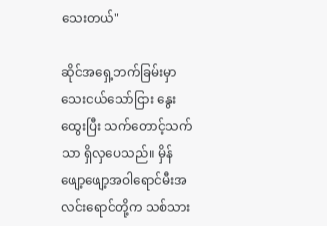သေးတယ်"

ဆိုင်အရှေ့ဘက်ခြမ်းမှာ သေးငယ်သော်ငြား နွေးထွေးပြီး သက်တောင့်သက်သာ ရှိလှပေသည်။ မှိန်ဖျော့ဖျော့အဝါရောင်မီးအလင်းရောင်တို့က သစ်သား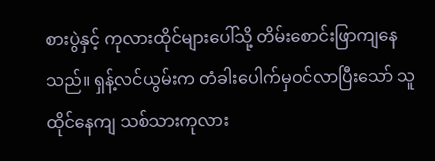စားပွဲနှင့် ကုလားထိုင်များပေါ်သို့ တိမ်းစောင်းဖြာကျနေသည်။ ရှန့်လင်ယွမ်းက တံခါးပေါက်မှဝင်လာပြီးသော် သူ ထိုင်နေကျ သစ်သားကုလား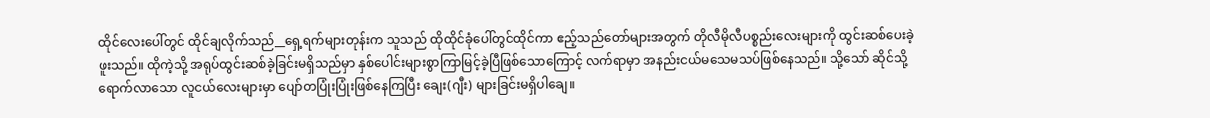ထိုင်လေးပေါ်တွင် ထိုင်ချလိုက်သည်__ရှေ့ရက်များတုန်းက သူသည် ထိုထိုင်ခုံပေါ်တွင်ထိုင်ကာ ဧည့်သည်တော်များအတွက် တိုလီမိုလီပစ္စည်းလေးများကို ထွင်းဆစ်ပေးခဲ့ဖူးသည်။ ထိုကဲ့သို့ အရုပ်ထွင်းဆစ်ခဲ့ခြင်းမရှိသည်မှာ နှစ်ပေါင်းများစွာကြာမြင့်ခဲ့ပြီဖြစ်သောကြောင့် လက်ရာမှာ အနည်းငယ်မသေမသပ်ဖြစ်နေသည်။ သို့သော် ဆိုင်သို့ရောက်လာသော လူငယ်လေးများမှာ ပျော်တပြုံးပြုံးဖြစ်နေကြပြီး ချေး(ဂျီး) များခြင်းမရှိပါချေ။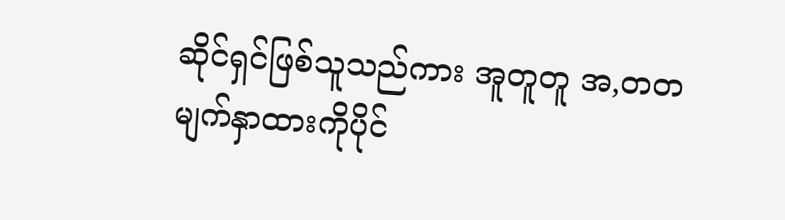ဆိုင်ရှင်ဖြစ်သူသည်ကား အူတူတူ အ,တတ မျက်နှာထားကိုပိုင်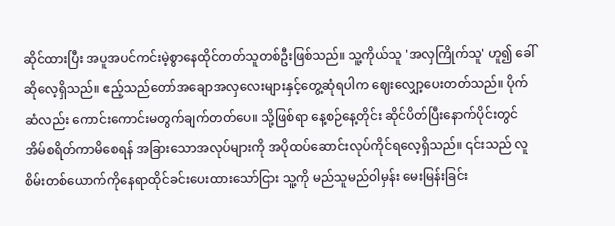ဆိုင်ထားပြီး အပူအပင်ကင်းမဲ့စွာနေထိုင်တတ်သူတစ်ဦးဖြစ်သည်။ သူ့ကိုယ်သူ 'အလှကြိုက်သူ' ဟူ၍ ခေါ်ဆိုလေ့ရှိသည်။ ဧည့်သည်တော်အချောအလှလေးများနှင့်တွေ့ဆုံရပါက ဈေးလျှော့ပေးတတ်သည်။ ပိုက်ဆံလည်း ကောင်းကောင်းမတွက်ချက်တတ်ပေ။ သို့ဖြစ်ရာ နေ့စဉ်နေ့တိုင်း ဆိုင်ပိတ်ပြီးနောက်ပိုင်းတွင် အိမ်စရိတ်ကာမိစေရန် အခြားသောအလုပ်များကို အပိုထပ်ဆောင်းလုပ်ကိုင်ရလေ့ရှိသည်။ ၎င်းသည် လူစိမ်းတစ်ယောက်ကိုနေရာထိုင်ခင်းပေးထားသော်ငြား သူ့ကို မည်သူမည်ဝါမှန်း မေးမြန်းခြင်း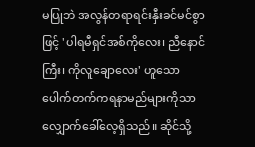မပြုဘဲ အလွန်တရာရင်းနှီးခင်မင်စွာဖြင့် 'ပါရမီရှင်အစ်ကိုလေး၊ ညီနောင်ကြီး၊ ကိုလူချောလေး' ဟူသော ပေါက်တက်ကရနာမည်များကိုသာ လျှောက်ခေါ်လေ့ရှိသည်။ ဆိုင်သို့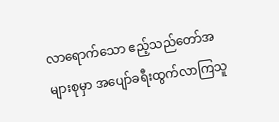လာရောက်သော ဧည့်သည်တော်အများစုမှာ အပျော်ခရီးထွက်လာကြသူ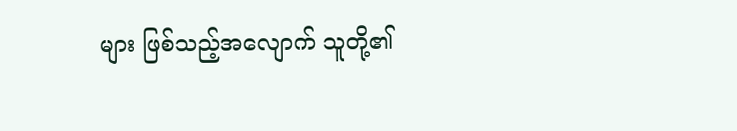များ ဖြစ်သည့်အလျောက် သူတို့၏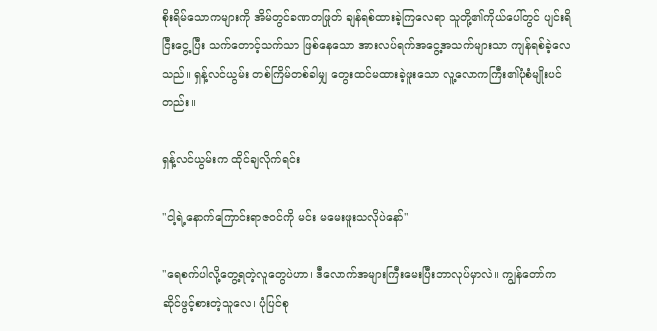စိုးရိမ်သောကများကို အိမ်တွင်ခဏတဖြုတ် ချန်ရစ်ထားခဲ့ကြလေရာ သူတို့၏ကိုယ်ပေါ်တွင် ပျင်းရိငြီးငွေ့ပြီး သက်တောင့်သက်သာ ဖြစ်နေသော အားလပ်ရက်အငွေ့အသက်များသာ ကျန်ရစ်ခဲ့လေသည်။ ရှန့်လင်ယွမ်း တစ်ကြိမ်တစ်ခါမျှ တွေးထင်မထားခဲ့ဖူးသော လူ့လောကကြီး၏ပုံစံမျိုးပင်တည်း။

ရှန့်လင်ယွမ်းက ထိုင်ချလိုက်ရင်း

"ငါ့ရဲ့နောက်ကြောင်းရာဇဝင်ကို မင်း မမေးဖူးသလိုပဲနော်"

"ရေစက်ပါလို့တွေ့ရတဲ့လူတွေပဲဟာ၊ ဒီလောက်အများကြီးမေးပြီးဘာလုပ်မှာလဲ။ ကျွန်တော်က ဆိုင်ဖွင့်စားတဲ့သူလေ၊ ပုံပြင်စု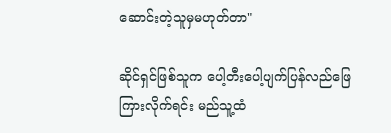ဆောင်းတဲ့သူမှမဟုတ်တာ"

ဆိုင်ရှင်ဖြစ်သူက ပေါ့တီးပေါ့ပျက်ပြန်လည်ဖြေကြားလိုက်ရင်း မည်သူ့ထံ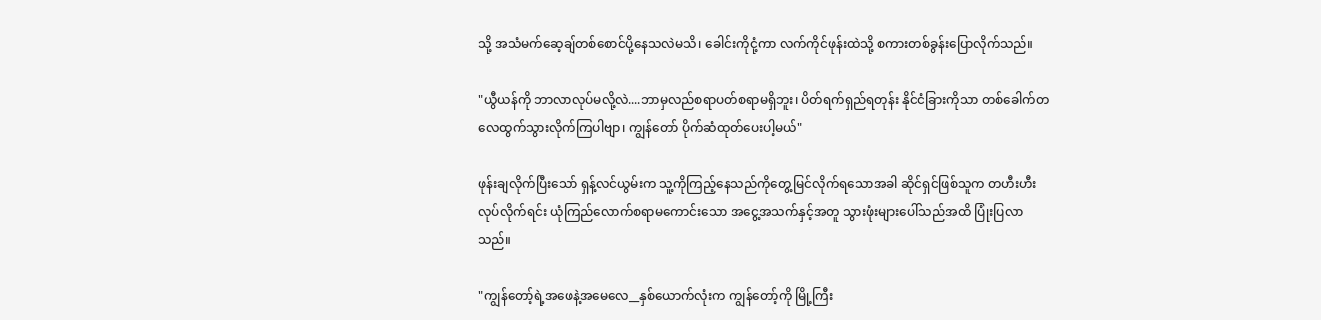သို့ အသံမက်ဆေ့ချ်တစ်စောင်ပို့နေသလဲမသိ၊ ခေါင်းကိုငုံ့ကာ လက်ကိုင်ဖုန်းထဲသို့ စကားတစ်ခွန်းပြောလိုက်သည်။

"ယွီယန်ကို ဘာလာလုပ်မလို့လဲ....ဘာမှလည်စရာပတ်စရာမရှိဘူး၊ ပိတ်ရက်ရှည်ရတုန်း နိုင်ငံခြားကိုသာ တစ်ခေါက်တလေထွက်သွားလိုက်ကြပါဗျာ၊ ကျွန်တော် ပိုက်ဆံထုတ်ပေးပါ့မယ်"

ဖုန်းချလိုက်ပြီးသော် ရှန့်လင်ယွမ်းက သူ့ကိုကြည့်နေသည်ကိုတွေ့မြင်လိုက်ရသောအခါ ဆိုင်ရှင်ဖြစ်သူက တဟီးဟီးလုပ်လိုက်ရင်း ယုံကြည်လောက်စရာမကောင်းသော အငွေ့အသက်နှင့်အတူ သွားဖုံးများပေါ်သည်အထိ ပြုံးပြလာသည်။

"ကျွန်တော့်ရဲ့အဖေနဲ့အမေလေ__နှစ်ယောက်လုံးက ကျွန်တော့်ကို မြို့ကြီး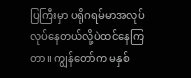ပြကြီးမှာ ပရိုဂရမ်မာအလုပ်လုပ်နေတယ်လို့ပဲထင်နေကြတာ။ ကျွန်တော်က မနှစ်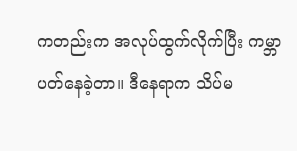ကတည်းက အလုပ်ထွက်လိုက်ပြီး ကမ္ဘာပတ်နေခဲ့တာ။ ဒီနေရာက သိပ်မ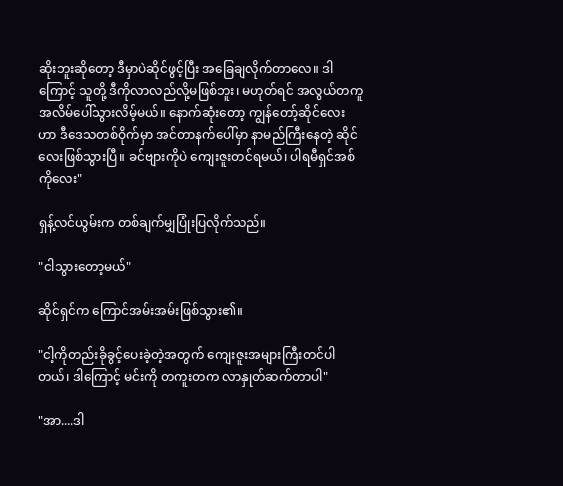ဆိုးဘူးဆိုတော့ ဒီမှာပဲဆိုင်ဖွင့်ပြီး အခြေချလိုက်တာလေ။ ဒါကြောင့် သူတို့ ဒီကိုလာလည်လို့မဖြစ်ဘူး၊ မဟုတ်ရင် အလွယ်တကူအလိမ်ပေါ်သွားလိမ့်မယ်။ နောက်ဆုံးတော့ ကျွန်တော့်ဆိုင်လေးဟာ ဒီဒေသတစ်ဝိုက်မှာ အင်တာနက်ပေါ်မှာ နာမည်ကြီးနေတဲ့ ဆိုင်လေးဖြစ်သွားပြီ။ ခင်ဗျားကိုပဲ ကျေးဇူးတင်ရမယ်၊ ပါရမီရှင်အစ်ကိုလေး"

ရှန့်လင်ယွမ်းက တစ်ချက်မျှပြုံးပြလိုက်သည်။

"ငါသွားတော့မယ်"

ဆိုင်ရှင်က ကြောင်အမ်းအမ်းဖြစ်သွား၏။

"ငါ့ကိုတည်းခိုခွင့်ပေးခဲ့တဲ့အတွက် ကျေးဇူးအများကြီးတင်ပါတယ်၊ ဒါကြောင့် မင်းကို တကူးတက လာနှုတ်ဆက်တာပါ"

"အာ....ဒါ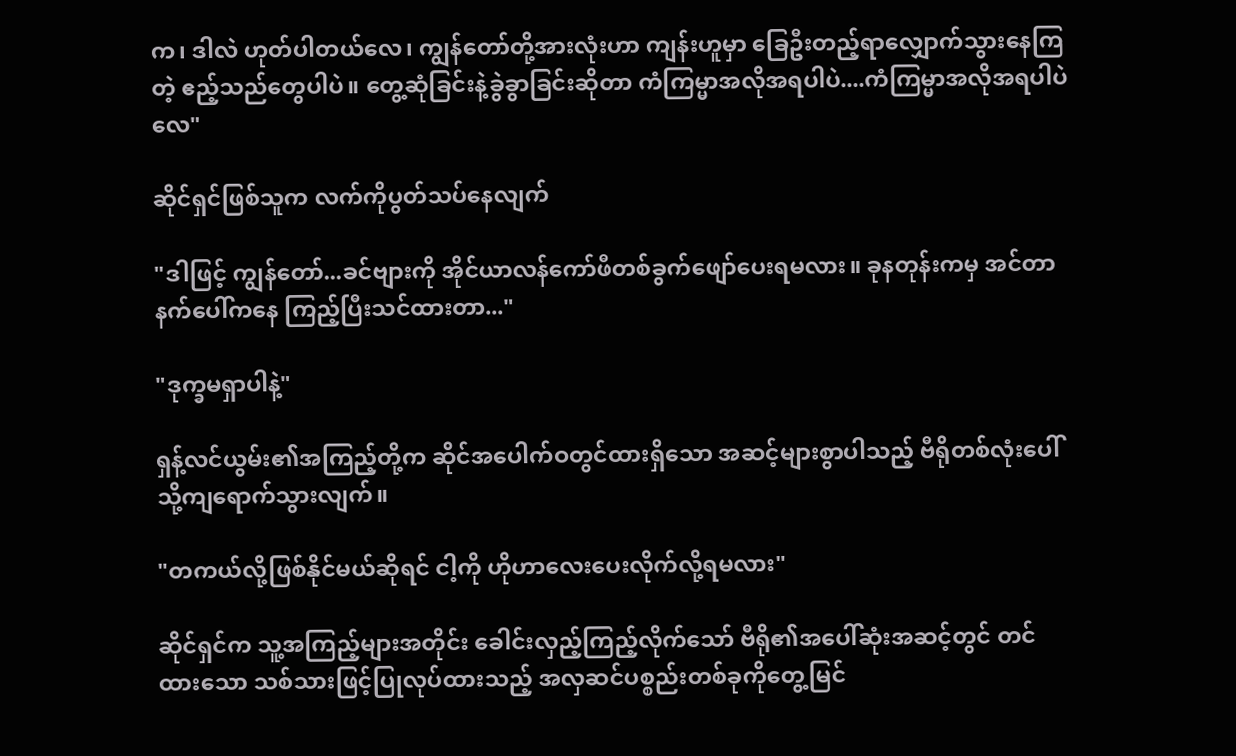က၊ ဒါလဲ ဟုတ်ပါတယ်လေ၊ ကျွန်တော်တို့အားလုံးဟာ ကျန်းဟူမှာ ခြေဦးတည့်ရာလျှောက်သွားနေကြတဲ့ ဧည့်သည်တွေပါပဲ။ တွေ့ဆုံခြင်းနဲ့ခွဲခွာခြင်းဆိုတာ ကံကြမ္မာအလိုအရပါပဲ....ကံကြမ္မာအလိုအရပါပဲလေ"

ဆိုင်ရှင်ဖြစ်သူက လက်ကိုပွတ်သပ်နေလျက်

"ဒါဖြင့် ကျွန်တော်...ခင်ဗျားကို အိုင်ယာလန်ကော်ဖီတစ်ခွက်ဖျော်ပေးရမလား။ ခုနတုန်းကမှ အင်တာနက်ပေါ်ကနေ ကြည့်ပြီးသင်ထားတာ..."

"ဒုက္ခမရှာပါနဲ့"

ရှန့်လင်ယွမ်း၏အကြည့်တို့က ဆိုင်အပေါက်ဝတွင်ထားရှိသော အဆင့်များစွာပါသည့် ဗီရိုတစ်လုံးပေါ်သို့ကျရောက်သွားလျက်။

"တကယ်လို့ဖြစ်နိုင်မယ်ဆိုရင် ငါ့ကို ဟိုဟာလေးပေးလိုက်လို့ရမလား"

ဆိုင်ရှင်က သူ့အကြည့်များအတိုင်း ခေါင်းလှည့်ကြည့်လိုက်သော် ဗီရို၏အပေါ်ဆုံးအဆင့်တွင် တင်ထားသော သစ်သားဖြင့်ပြုလုပ်ထားသည့် အလှဆင်ပစ္စည်းတစ်ခုကိုတွေ့မြင်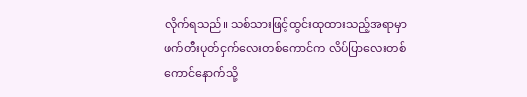လိုက်ရသည်။ သစ်သားဖြင့်ထွင်းထုထားသည့်အရာမှာ ဖက်တီးပုတ်ငှက်လေးတစ်ကောင်က လိပ်ပြာလေးတစ်ကောင်နောက်သို့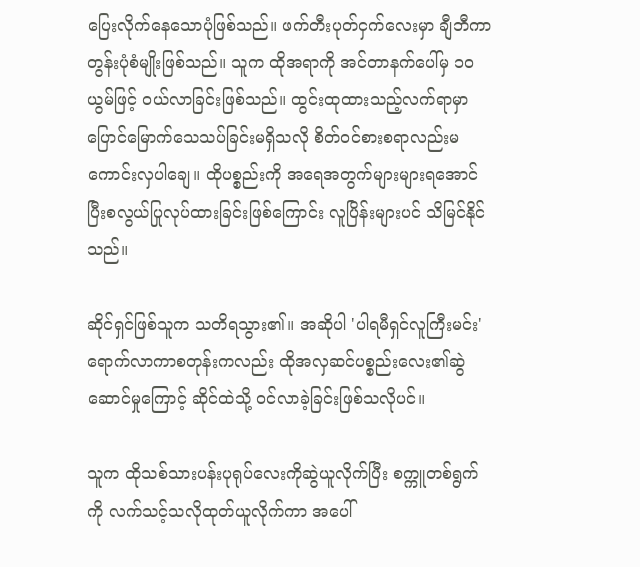ပြေးလိုက်နေသောပုံဖြစ်သည်။ ဖက်တီးပုတ်ငှက်လေးမှာ ချီဘီကာတွန်းပုံစံမျိုးဖြစ်သည်။ သူက ထိုအရာကို အင်တာနက်ပေါ်မှ ၁၀ ယွမ်ဖြင့် ဝယ်လာခြင်းဖြစ်သည်။ ထွင်းထုထားသည့်လက်ရာမှာ ပြောင်မြောက်သေသပ်ခြင်းမရှိသလို စိတ်ဝင်စားစရာလည်းမကောင်းလှပါချေ။ ထိုပစ္စည်းကို အရေအတွက်များများရအောင် ပြီးစလွယ်ပြုလုပ်ထားခြင်းဖြစ်ကြောင်း လူပြိန်းများပင် သိမြင်နိုင်သည်။

ဆိုင်ရှင်ဖြစ်သူက သတိရသွား၏။ အဆိုပါ 'ပါရမီရှင်လူကြီးမင်း' ရောက်လာကာစတုန်းကလည်း ထိုအလှဆင်ပစ္စည်းလေး၏ဆွဲဆောင်မှုကြောင့် ဆိုင်ထဲသို့ ဝင်လာခဲ့ခြင်းဖြစ်သလိုပင်။

သူက ထိုသစ်သားပန်းပုရုပ်လေးကိုဆွဲယူလိုက်ပြီး စက္ကူတစ်ရွက်ကို လက်သင့်သလိုထုတ်ယူလိုက်ကာ အပေါ်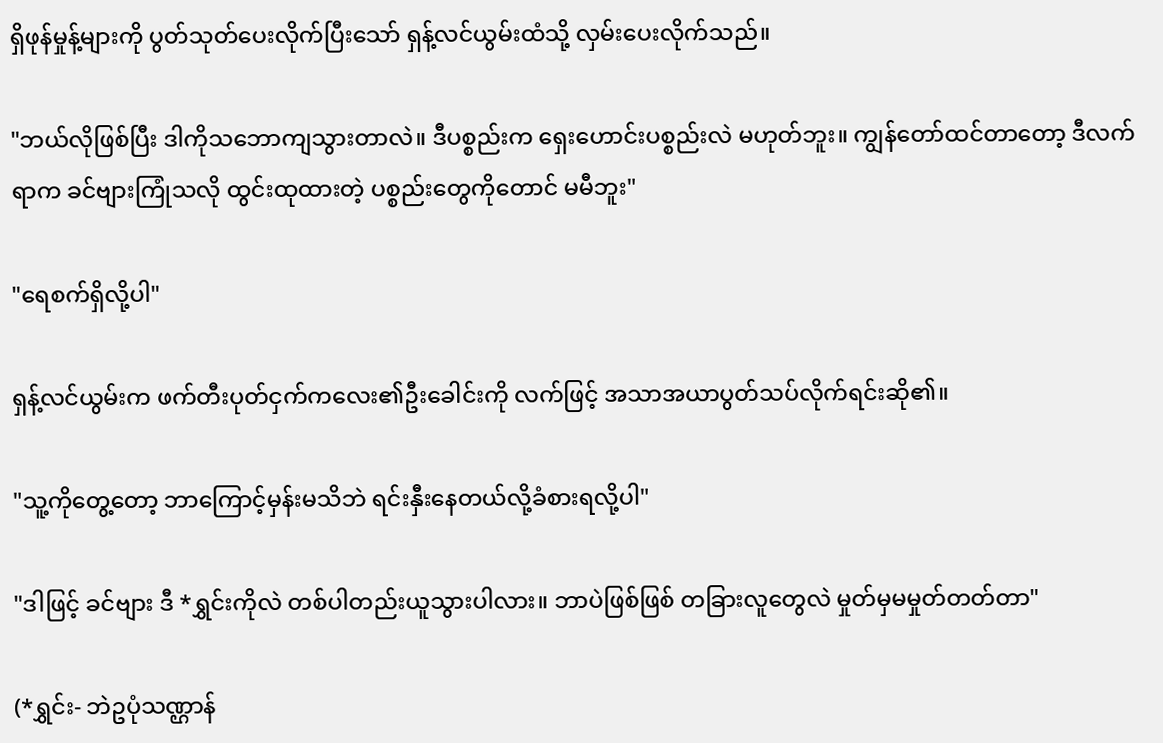ရှိဖုန်မှုန့်များကို ပွတ်သုတ်ပေးလိုက်ပြီးသော် ရှန့်လင်ယွမ်းထံသို့ လှမ်းပေးလိုက်သည်။

"ဘယ်လိုဖြစ်ပြီး ဒါကိုသဘောကျသွားတာလဲ။ ဒီပစ္စည်းက ရှေးဟောင်းပစ္စည်းလဲ မဟုတ်ဘူး။ ကျွန်တော်ထင်တာတော့ ဒီလက်ရာက ခင်ဗျားကြုံသလို ထွင်းထုထားတဲ့ ပစ္စည်းတွေကိုတောင် မမီဘူး"

"ရေစက်ရှိလို့ပါ"

ရှန့်လင်ယွမ်းက ဖက်တီးပုတ်ငှက်ကလေး၏ဦးခေါင်းကို လက်ဖြင့် အသာအယာပွတ်သပ်လိုက်ရင်းဆို၏။

"သူ့ကိုတွေ့တော့ ဘာကြောင့်မှန်းမသိဘဲ ရင်းနှီးနေတယ်လို့ခံစားရလို့ပါ"

"ဒါဖြင့် ခင်ဗျား ဒီ *ရွှင်းကိုလဲ တစ်ပါတည်းယူသွားပါလား။ ဘာပဲဖြစ်ဖြစ် တခြားလူတွေလဲ မှုတ်မှမမှုတ်တတ်တာ"

(*ရွှင်း- ဘဲဥပုံသဏ္ဌာန်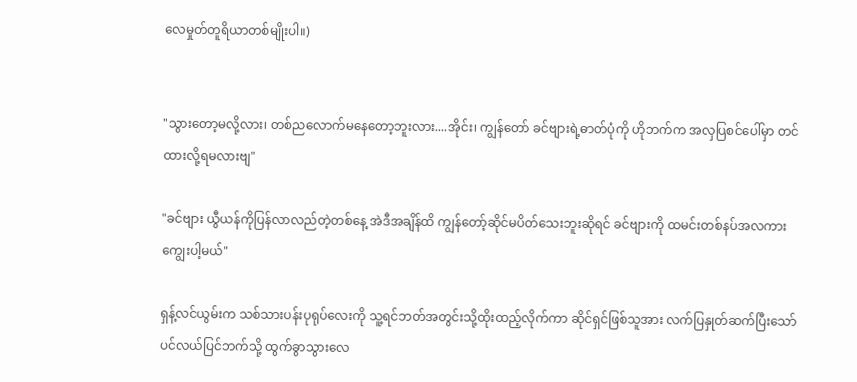လေမှုတ်တူရိယာတစ်မျိုးပါ။)


"သွားတော့မလို့လား၊ တစ်ညလောက်မနေတော့ဘူးလား....အိုင်း၊ ကျွန်တော် ခင်ဗျားရဲ့ဓာတ်ပုံကို ဟိုဘက်က အလှပြစင်ပေါ်မှာ တင်ထားလို့ရမလားဗျ"

"ခင်ဗျား ယွီယန်ကိုပြန်လာလည်တဲ့တစ်နေ့ အဲဒီအချိန်ထိ ကျွန်တော့်ဆိုင်မပိတ်သေးဘူးဆိုရင် ခင်ဗျားကို ထမင်းတစ်နပ်အလကားကျွေးပါ့မယ်"

ရှန့်လင်ယွမ်းက သစ်သားပန်းပုရုပ်လေးကို သူ့ရင်ဘတ်အတွင်းသို့ထိုးထည့်လိုက်ကာ ဆိုင်ရှင်ဖြစ်သူအား လက်ပြနှုတ်ဆက်ပြီးသော် ပင်လယ်ပြင်ဘက်သို့ ထွက်ခွာသွားလေ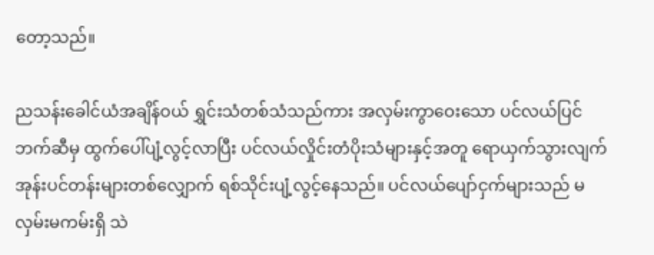တော့သည်။

ညသန်းခေါင်ယံအချိန်ဝယ် ရွှင်းသံတစ်သံသည်ကား အလှမ်းကွာဝေးသော ပင်လယ်ပြင်ဘက်ဆီမှ ထွက်ပေါ်ပျံ့လွင့်လာပြီး ပင်လယ်လှိုင်းတံပိုးသံများနှင့်အတူ ရောယှက်သွားလျက် အုန်းပင်တန်းများတစ်လျှောက် ရစ်သိုင်းပျံ့လွင့်နေသည်။ ပင်လယ်ပျော်ငှက်များသည် မလှမ်းမကမ်းရှိ သဲ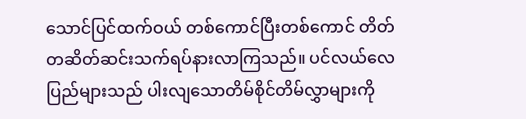သောင်ပြင်ထက်ဝယ် တစ်ကောင်ပြီးတစ်ကောင် တိတ်တဆိတ်ဆင်းသက်ရပ်နားလာကြသည်။ ပင်လယ်လေပြည်များသည် ပါးလျသောတိမ်စိုင်တိမ်လွှာများကို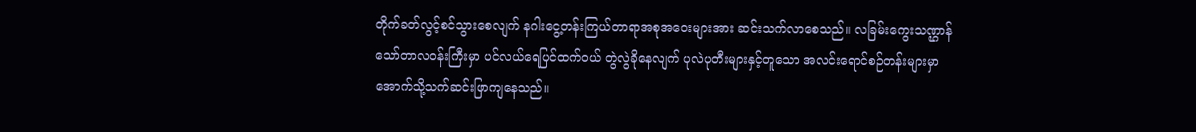တိုက်ခတ်လွင့်စင်သွားစေလျက် နဂါးငွေ့တန်းကြယ်တာရာအစုအဝေးများအား ဆင်းသက်လာစေသည်။ လခြမ်းကွေးသဏ္ဌာန် သော်တာလဝန်းကြီးမှာ ပင်လယ်ရေပြင်ထက်ဝယ် တွဲလွဲခိုနေလျက် ပုလဲပုတီးများနှင့်တူသော အလင်းရောင်စဉ်တန်းများမှာ အောက်သို့သက်ဆင်းဖြာကျနေသည်။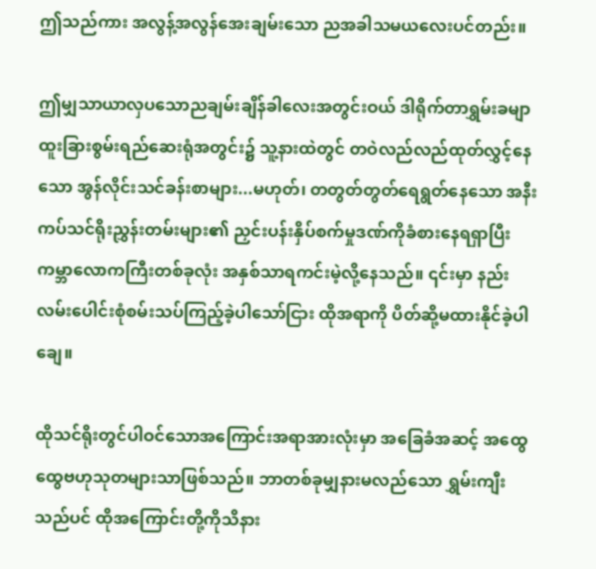ဤသည်ကား အလွန့်အလွန်အေးချမ်းသော ညအခါသမယလေးပင်တည်း။

ဤမျှသာယာလှပသောညချမ်းချိန်ခါလေးအတွင်းဝယ် ဒါရိုက်တာရွှမ်းခမျာ ထူးခြားစွမ်းရည်ဆေးရုံအတွင်း၌ သူ့နားထဲတွင် တဝဲလည်လည်ထုတ်လွှင့်နေသော အွန်လိုင်းသင်ခန်းစာများ...မဟုတ်၊ တတွတ်တွတ်ရေရွတ်နေသော အနီးကပ်သင်ရိုးညွှန်းတမ်းများ၏ ညှင်းပန်းနှိပ်စက်မှုဒဏ်ကိုခံစားနေရရှာပြီး ကမ္ဘာလောကကြီးတစ်ခုလုံး အနှစ်သာရကင်းမဲ့လို့နေသည်။ ၎င်းမှာ နည်းလမ်းပေါင်းစုံစမ်းသပ်ကြည့်ခဲ့ပါသော်ငြား ထိုအရာကို ပိတ်ဆို့မထားနိုင်ခဲ့ပါချေ။

ထိုသင်ရိုးတွင်ပါဝင်သောအကြောင်းအရာအားလုံးမှာ အခြေခံအဆင့် အထွေထွေဗဟုသုတများသာဖြစ်သည်။ ဘာတစ်ခုမျှနားမလည်သော ရွှမ်းကျီးသည်ပင် ထိုအကြောင်းတို့ကိုသိနား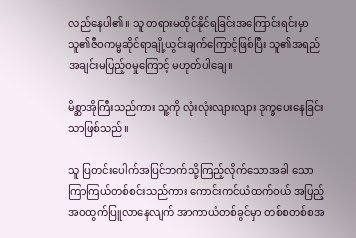လည်နေပါ၏။ သူ တရားမထိုင်နိုင်ရခြင်းအကြောင်းရင်းမှာ သူ၏ဇီဝကမ္မဆိုင်ရာချို့ယွင်းချက်ကြောင့်ဖြစ်ပြီး သူ၏အရည်အချင်းမပြည့်ဝမှုကြောင့် မဟုတ်ပါချေ။

မိစ္ဆာအိုကြီးသည်ကား သူ့ကို လုံးလုံးလျားလျား ဒုက္ခပေးနေခြင်းသာဖြစ်သည်။

သူ ပြတင်းပေါက်အပြင်ဘက်သို့ကြည့်လိုက်သောအခါ သောကြာကြယ်တစ်စင်းသည်ကား ကောင်းကင်ယံထက်ဝယ် အပြည့်အဝထွက်ပြူလာနေလျက် အာကာယံတစ်ခွင်မှာ တစ်စတစ်စအ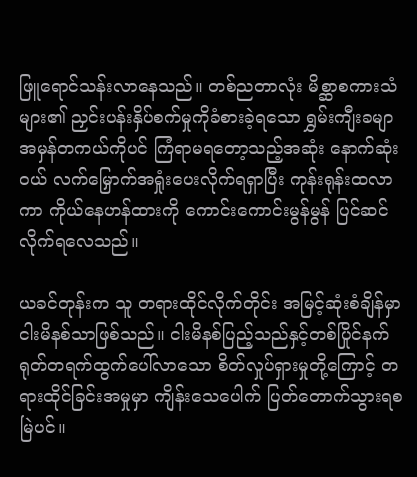ဖြူရောင်သန်းလာနေသည်။ တစ်ညတာလုံး မိစ္ဆာစကားသံများ၏ ညှင်းပန်းနှိပ်စက်မှုကိုခံစားခဲ့ရသော ရွှမ်းကျီးခမျာ အမှန်တကယ်ကိုပင် ကြံရာမရတော့သည့်အဆုံး နောက်ဆုံးဝယ် လက်မြှောက်အရှုံးပေးလိုက်ရရှာပြီး ကုန်းရုန်းထလာကာ ကိုယ်နေဟန်ထားကို ကောင်းကောင်းမွန်မွန် ပြင်ဆင်လိုက်ရလေသည်။

ယခင်တုန်းက သူ တရားထိုင်လိုက်တိုင်း အမြင့်ဆုံးစံချိန်မှာ ငါးမိနစ်သာဖြစ်သည်။ ငါးမိနစ်ပြည့်သည်နှင့်တစ်ပြိုင်နက် ရုတ်တရက်ထွက်ပေါ်လာသော စိတ်လှုပ်ရှားမှုတို့ကြောင့် တရားထိုင်ခြင်းအမှုမှာ ကျိန်းသေပေါက် ပြတ်တောက်သွားရစမြဲပင်။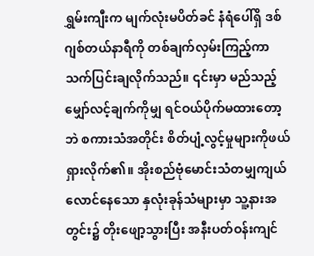ရွှမ်းကျီးက မျက်လုံးမပိတ်ခင် နံရံပေါ်ရှိ ဒစ်ဂျစ်တယ်နာရီကို တစ်ချက်လှမ်းကြည့်ကာ သက်ပြင်းချလိုက်သည်။ ၎င်းမှာ မည်သည့်မျှော်လင့်ချက်ကိုမျှ ရင်ဝယ်ပိုက်မထားတော့ဘဲ စကားသံအတိုင်း စိတ်ပျံ့လွင့်မှုများကိုဖယ်ရှားလိုက်၏။ အိုးစည်ဗုံမောင်းသံတမျှကျယ်လောင်နေသော နှလုံးခုန်သံများမှာ သူ့နားအတွင်း၌ တိုးဖျော့သွားပြီး အနီးပတ်ဝန်းကျင်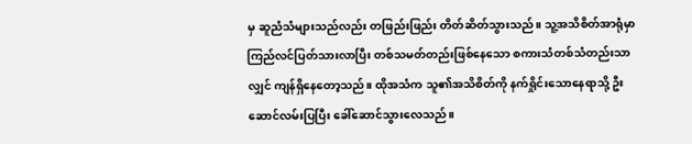မှ ဆူညံသံများသည်လည်း တဖြည်းဖြည်း တိတ်ဆိတ်သွားသည်။ သူ့အသိစိတ်အာရုံမှာ ကြည်လင်ပြတ်သားလာပြီး တစ်သမတ်တည်းဖြစ်နေသော စကားသံတစ်သံတည်းသာလျှင် ကျန်ရှိနေတော့သည်။ ထိုအသံက သူ၏အသိစိတ်ကို နက်ရှိုင်းသောနေရာသို့ ဦးဆောင်လမ်းပြပြီး ခေါ်ဆောင်သွားလေသည်။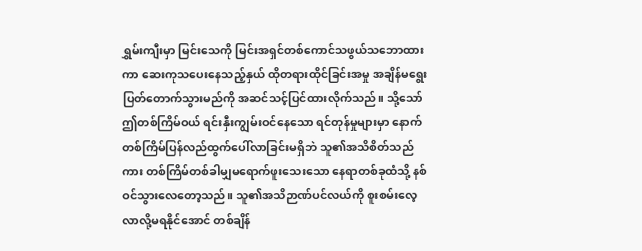ရွှမ်းကျီးမှာ မြင်းသေကို မြင်းအရှင်တစ်ကောင်သဖွယ်သဘောထားကာ ဆေးကုသပေးနေသည့်နှယ် ထိုတရားထိုင်ခြင်းအမှု အချိန်မရွေးပြတ်တောက်သွားမည်ကို အဆင်သင့်ပြင်ထားလိုက်သည်။ သို့သော် ဤတစ်ကြိမ်ဝယ် ရင်းနှီးကျွမ်းဝင်နေသော ရင်တုန်မှုများမှာ နောက်တစ်ကြိမ်ပြန်လည်ထွက်ပေါ်လာခြင်းမရှိဘဲ သူ၏အသိစိတ်သည်ကား တစ်ကြိမ်တစ်ခါမျှမရောက်ဖူးသေးသော နေရာတစ်ခုထံသို့ နစ်ဝင်သွားလေတော့သည်။ သူ၏အသိဉာဏ်ပင်လယ်ကို စူးစမ်းလေ့လာလို့မရနိုင်အောင် တစ်ချိန်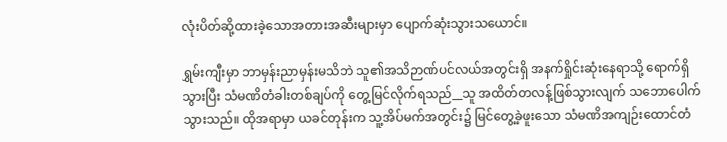လုံးပိတ်ဆို့ထားခဲ့သောအတားအဆီးများမှာ ပျောက်ဆုံးသွားသယောင်။

ရွှမ်းကျီးမှာ ဘာမှန်းညာမှန်းမသိဘဲ သူ၏အသိဉာဏ်ပင်လယ်အတွင်းရှိ အနက်ရှိုင်းဆုံးနေရာသို့ ရောက်ရှိသွားပြီး သံမဏိတံခါးတစ်ချပ်ကို တွေ့မြင်လိုက်ရသည်__သူ အထိတ်တလန့်ဖြစ်သွားလျက် သဘောပေါက်သွားသည်။ ထိုအရာမှာ ယခင်တုန်းက သူ့အိပ်မက်အတွင်း၌ မြင်တွေ့ခဲ့ဖူးသော သံမဏိအကျဉ်းထောင်တံ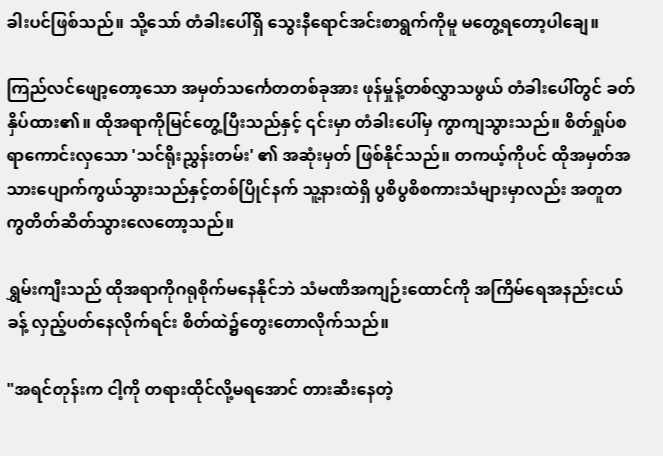ခါးပင်ဖြစ်သည်။ သို့သော် တံခါးပေါ်ရှိ သွေးနီရောင်အင်းစာရွက်ကိုမူ မတွေ့ရတော့ပါချေ။

ကြည်လင်ဖျော့တော့သော အမှတ်သင်္ကေတတစ်ခုအား ဖုန်မှုန့်တစ်လွှာသဖွယ် တံခါးပေါ်တွင် ခတ်နှိပ်ထား၏။ ထိုအရာကိုမြင်တွေ့ပြီးသည်နှင့် ၎င်းမှာ တံခါးပေါ်မှ ကွာကျသွားသည်။ စိတ်ရှုပ်စရာကောင်းလှသော 'သင်ရိုးညွှန်းတမ်း' ၏ အဆုံးမှတ် ဖြစ်နိုင်သည်။ တကယ့်ကိုပင် ထိုအမှတ်အသားပျောက်ကွယ်သွားသည်နှင့်တစ်ပြိုင်နက် သူ့နားထဲရှိ ပွစိပွစိစကားသံများမှာလည်း အတူတကွတိတ်ဆိတ်သွားလေတော့သည်။

ရွှမ်းကျီးသည် ထိုအရာကိုဂရုစိုက်မနေနိုင်ဘဲ သံမဏိအကျဉ်းထောင်ကို အကြိမ်ရေအနည်းငယ်ခန့် လှည့်ပတ်နေလိုက်ရင်း စိတ်ထဲ၌တွေးတောလိုက်သည်။

"အရင်တုန်းက ငါ့ကို တရားထိုင်လို့မရအောင် တားဆီးနေတဲ့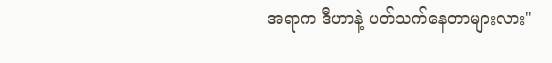အရာက ဒီဟာနဲ့ ပတ်သက်နေတာများလား"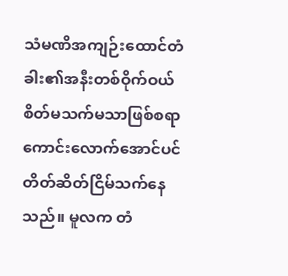သံမဏိအကျဉ်းထောင်တံခါး၏အနီးတစ်ဝိုက်ဝယ် စိတ်မသက်မသာဖြစ်စရာ ကောင်းလောက်အောင်ပင် တိတ်ဆိတ်ငြိမ်သက်နေသည်။ မူလက တံ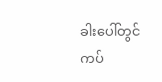ခါးပေါ်တွင်ကပ်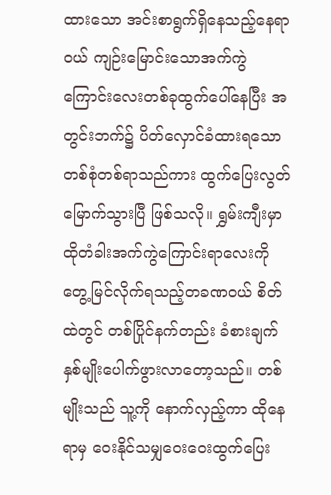ထားသော အင်းစာရွက်ရှိနေသည့်နေရာဝယ် ကျဉ်းမြောင်းသောအက်ကွဲကြောင်းလေးတစ်ခုထွက်ပေါ်နေပြီး အတွင်းဘက်၌ ပိတ်လှောင်ခံထားရသော တစ်စုံတစ်ရာသည်ကား ထွက်ပြေးလွတ်မြောက်သွားပြီ ဖြစ်သလို။ ရွှမ်းကျီးမှာ ထိုတံခါးအက်ကွဲကြောင်းရာလေးကို တွေ့မြင်လိုက်ရသည့်တခဏဝယ် စိတ်ထဲတွင် တစ်ပြိုင်နက်တည်း ခံစားချက်နှစ်မျိုးပေါက်ဖွားလာတော့သည်။ တစ်မျိုးသည် သူ့ကို နောက်လှည့်ကာ ထိုနေရာမှ ဝေးနိုင်သမျှဝေးဝေးထွက်ပြေး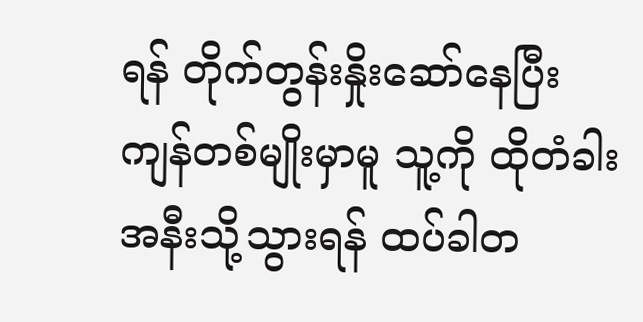ရန် တိုက်တွန်းနှိုးဆော်နေပြီး ကျန်တစ်မျိုးမှာမူ သူ့ကို ထိုတံခါးအနီးသို့သွားရန် ထပ်ခါတ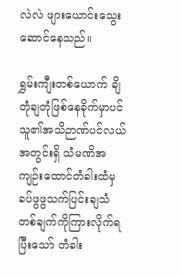လဲလဲ ဖျားယောင်းသွေးဆောင်နေသည်။

ရွှမ်းကျီးတစ်ယောက် ချိတုံချတုံဖြစ်နေခိုက်မှာပင် သူ၏အသိဉာဏ်ပင်လယ်အတွင်းရှိ သံမဏိအကျဉ်းထောင်တံခါးထံမှ ခပ်ဖွဖွသက်ပြင်းချသံတစ်ချက်ကိုကြားလိုက်ရပြီးသော် တံခါး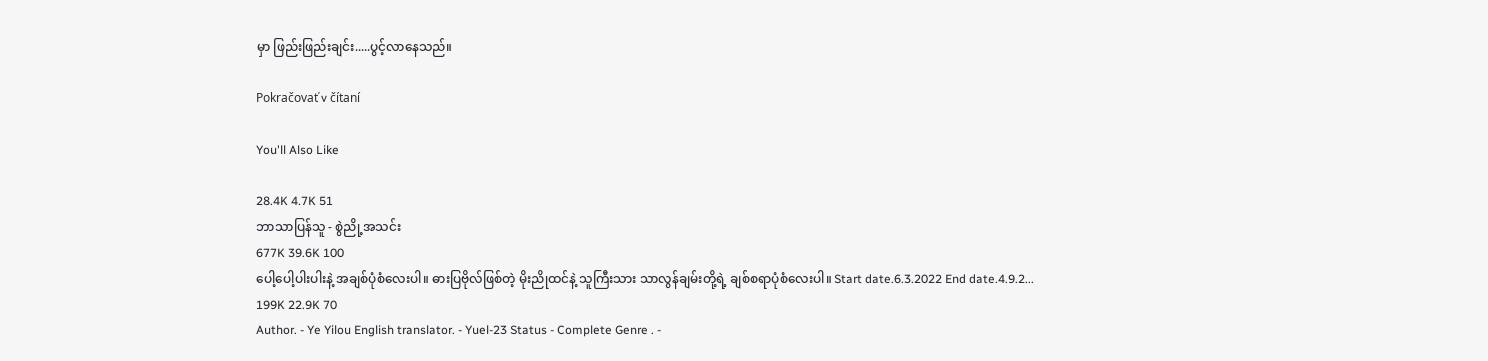မှာ ဖြည်းဖြည်းချင်း.....ပွင့်လာနေသည်။

Pokračovať v čítaní

You'll Also Like

28.4K 4.7K 51
ဘာသာပြန်သူ - စွဲညို့အသင်း
677K 39.6K 100
ပေါ့ပေါ့ပါးပါးနဲ့ အချစ်ပုံစံလေးပါ။ ဓားပြဗိုလ်ဖြစ်တဲ့ မိုးညိုထင်နဲ့ သူကြီးသား သာလွန်ချမ်းတို့ရဲ့ ချစ်စရာပုံစံလေးပါ။ Start date.6.3.2022 End date.4.9.2...
199K 22.9K 70
Author. - Ye Yilou English translator. - Yuel-23 Status - Complete Genre . -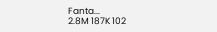Fanta...
2.8M 187K 102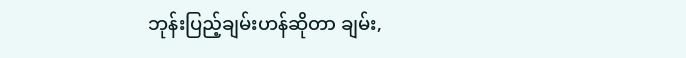ဘုန်းပြည့်ချမ်းဟန်ဆိုတာ ချမ်း,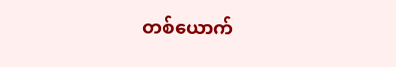တစ်ယောက်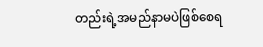တည်းရဲ့အမည်နာမပဲဖြစ်စေရ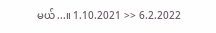မယ်...။ 1.10.2021 >> 6.2.2022